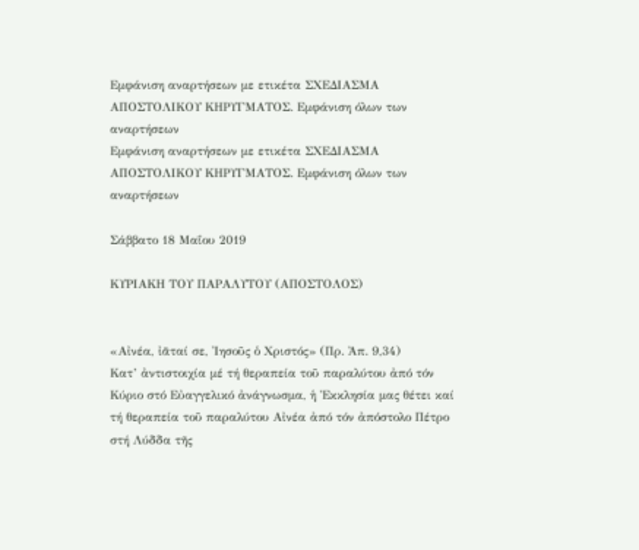Εμφάνιση αναρτήσεων με ετικέτα ΣΧΕΔΙΑΣΜΑ ΑΠΟΣΤΟΛΙΚΟΥ ΚΗΡΥΓΜΑΤΟΣ. Εμφάνιση όλων των αναρτήσεων
Εμφάνιση αναρτήσεων με ετικέτα ΣΧΕΔΙΑΣΜΑ ΑΠΟΣΤΟΛΙΚΟΥ ΚΗΡΥΓΜΑΤΟΣ. Εμφάνιση όλων των αναρτήσεων

Σάββατο 18 Μαΐου 2019

ΚΥΡΙΑΚΗ ΤΟΥ ΠΑΡΑΛΥΤΟΥ (ΑΠΟΣΤΟΛΟΣ)


«Αἰνέα, ἰᾶταί σε, Ἰησοῦς ὁ Χριστός» (Πρ. Ἀπ. 9,34)
Κατ’ ἀντιστοιχία μέ τή θεραπεία τοῦ παραλύτου ἀπό τόν Κύριο στό Εὐαγγελικό ἀνάγνωσμα, ἡ Ἐκκλησία μας θέτει καί τή θεραπεία τοῦ παραλύτου Αἰνέα ἀπό τόν ἀπόστολο Πέτρο στή Λύδδα τῆς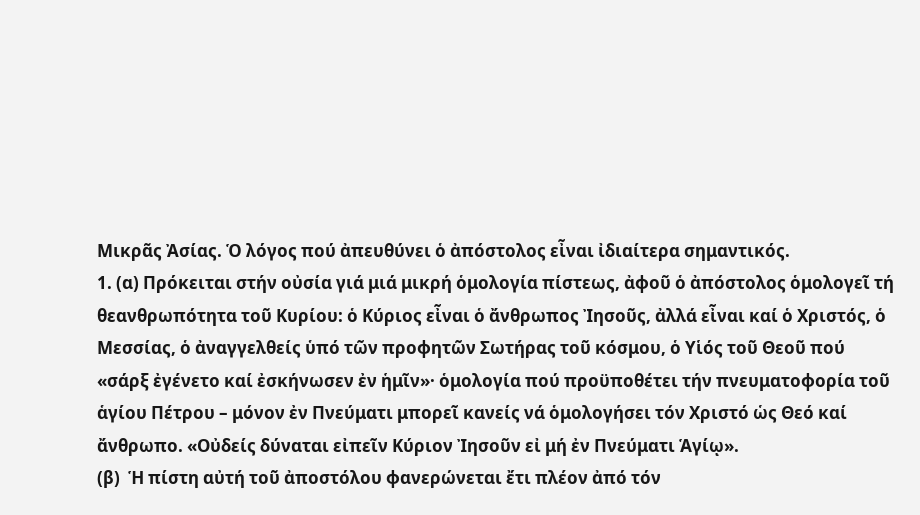Μικρᾶς Ἀσίας. Ὁ λόγος πού ἀπευθύνει ὁ ἀπόστολος εἶναι ἰδιαίτερα σημαντικός.
1. (α) Πρόκειται στήν οὐσία γιά μιά μικρή ὁμολογία πίστεως, ἀφοῦ ὁ ἀπόστολος ὁμολογεῖ τή θεανθρωπότητα τοῦ Κυρίου: ὁ Κύριος εἶναι ὁ ἄνθρωπος Ἰησοῦς, ἀλλά εἶναι καί ὁ Χριστός, ὁ Μεσσίας, ὁ ἀναγγελθείς ὑπό τῶν προφητῶν Σωτήρας τοῦ κόσμου, ὁ Υἱός τοῦ Θεοῦ πού «σάρξ ἐγένετο καί ἐσκήνωσεν ἐν ἡμῖν»· ὁμολογία πού προϋποθέτει τήν πνευματοφορία τοῦ ἁγίου Πέτρου – μόνον ἐν Πνεύματι μπορεῖ κανείς νά ὁμολογήσει τόν Χριστό ὡς Θεό καί ἄνθρωπο. «Οὐδείς δύναται εἰπεῖν Κύριον Ἰησοῦν εἰ μή ἐν Πνεύματι Ἁγίῳ».
(β)  Ἡ πίστη αὐτή τοῦ ἀποστόλου φανερώνεται ἔτι πλέον ἀπό τόν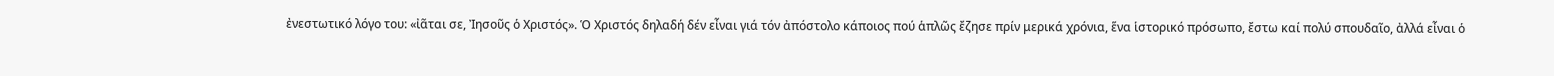ἐνεστωτικό λόγο του: «ἰᾶται σε, Ἰησοῦς ὁ Χριστός». Ὁ Χριστός δηλαδή δέν εἶναι γιά τόν ἀπόστολο κάποιος πού ἁπλῶς ἔζησε πρίν μερικά χρόνια, ἕνα ἱστορικό πρόσωπο, ἔστω καί πολύ σπουδαῖο, ἀλλά εἶναι ὁ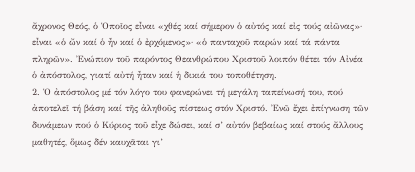ἄχρονος Θεός, ὁ Ὁποῖος εἶναι «χθές καί σήμερον ὁ αὐτός καί εἰς τούς αἰῶνας»· εἶναι «ὁ ὤν καί ὁ ἦν καί ὁ ἐρχόμενος»· «ὁ πανταχοῦ παρών καί τά πάντα πληρῶν». Ἐνώπιον τοῦ παρόντος Θεανθρώπου Χριστοῦ λοιπόν θέτει τόν Αἰνέα ὁ ἀπόστολος, γιατί αὐτή ἦταν καί ἡ δικιά του τοποθέτηση.
2. Ὁ ἀπόστολος μέ τόν λόγο του φανερώνει τή μεγάλη ταπείνωσή του, πού ἀποτελεῖ τή βάση καί τῆς ἀληθοῦς πίστεως στόν Χριστό. Ἐνῶ ἔχει ἐπίγνωση τῶν δυνάμεων πού ὁ Κύριος τοῦ εἶχε δώσει, καί σ’ αὐτόν βεβαίως καί στούς ἄλλους μαθητές, ὅμως δέν καυχᾶται γι’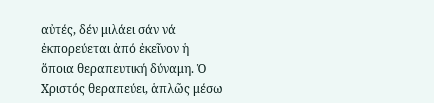αὐτές, δέν μιλάει σάν νά ἐκπορεύεται ἀπό ἐκεῖνον ἡ ὅποια θεραπευτική δύναμη. Ὁ Χριστός θεραπεύει, ἁπλῶς μέσω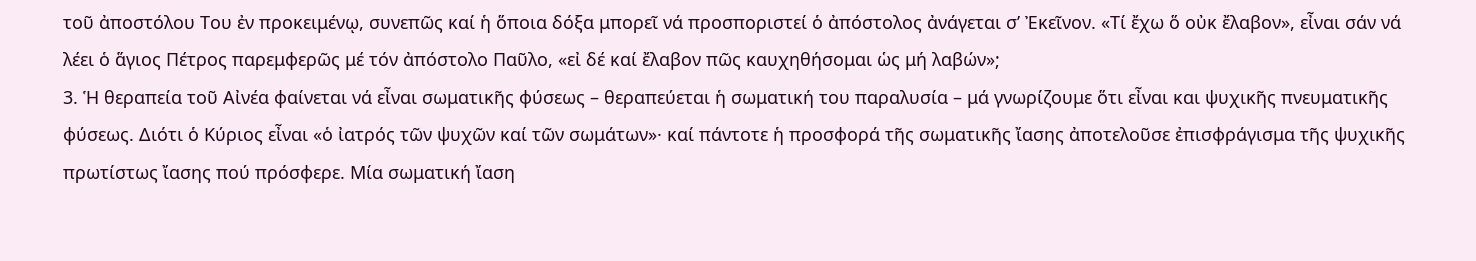τοῦ ἀποστόλου Του ἐν προκειμένῳ, συνεπῶς καί ἡ ὅποια δόξα μπορεῖ νά προσποριστεί ὁ ἀπόστολος ἀνάγεται σ’ Ἐκεῖνον. «Τί ἔχω ὅ οὐκ ἔλαβον», εἶναι σάν νά λέει ὁ ἅγιος Πέτρος παρεμφερῶς μέ τόν ἀπόστολο Παῦλο, «εἰ δέ καί ἔλαβον πῶς καυχηθήσομαι ὡς μή λαβών»;
3. Ἡ θεραπεία τοῦ Αἰνέα φαίνεται νά εἶναι σωματικῆς φύσεως – θεραπεύεται ἡ σωματική του παραλυσία – μά γνωρίζουμε ὅτι εἶναι και ψυχικῆς πνευματικῆς φύσεως. Διότι ὁ Κύριος εἶναι «ὁ ἰατρός τῶν ψυχῶν καί τῶν σωμάτων»· καί πάντοτε ἡ προσφορά τῆς σωματικῆς ἴασης ἀποτελοῦσε ἐπισφράγισμα τῆς ψυχικῆς πρωτίστως ἴασης πού πρόσφερε. Μία σωματική ἴαση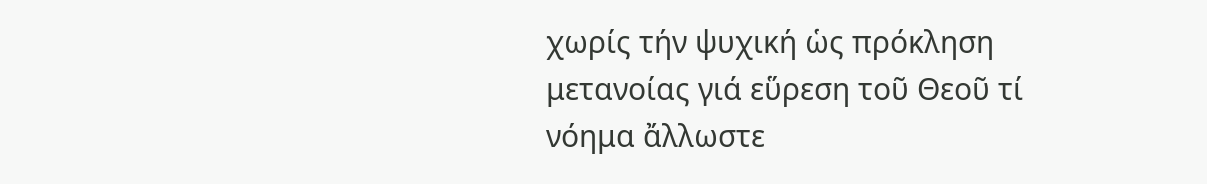χωρίς τήν ψυχική ὡς πρόκληση μετανοίας γιά εὕρεση τοῦ Θεοῦ τί νόημα ἄλλωστε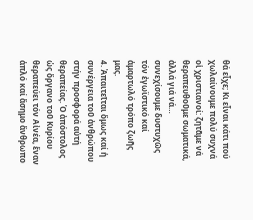θά εἶχε; Κι εἶναι κάτι πού χωλαίνουμε πολύ συχνά οἱ χριστιανοί: ζητᾶμε νά θεραπευθοῦμε σωματικά, ἀλλά γιά νά… συνεχίσουμε δυστυχῶς τόν ἐγωϊστικό καί ἁμαρτωλό τρόπο ζωῆς μας.
4. Ἀπαιτεῖται ὅμως καί ἡ συνέργεια τοῦ ἀνθρώπου στήν προσφορά αὐτή θεραπείας. Ὁ ἀπόστολος ὡς ὄργανο τοῦ Κυρίου θεραπεύει τόν Αἰνέα, ἕναν ἁπλό καί ἄσημο ἄνθρωπο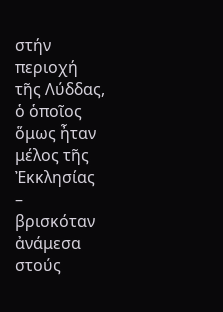στήν περιοχή τῆς Λύδδας, ὁ ὁποῖος ὅμως ἦταν μέλος τῆς Ἐκκλησίας – βρισκόταν ἀνάμεσα στούς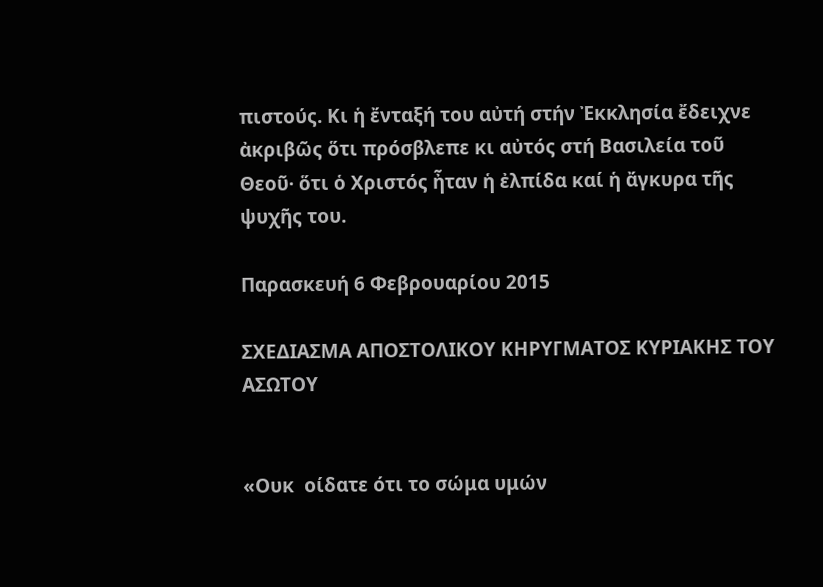πιστούς. Κι ἡ ἔνταξή του αὐτή στήν Ἐκκλησία ἔδειχνε ἀκριβῶς ὅτι πρόσβλεπε κι αὐτός στή Βασιλεία τοῦ Θεοῦ· ὅτι ὁ Χριστός ἦταν ἡ ἐλπίδα καί ἡ ἄγκυρα τῆς ψυχῆς του.

Παρασκευή 6 Φεβρουαρίου 2015

ΣΧΕΔΙΑΣΜΑ ΑΠΟΣΤΟΛΙΚΟΥ ΚΗΡΥΓΜΑΤΟΣ ΚΥΡΙΑΚΗΣ ΤΟΥ ΑΣΩΤΟΥ


«Ουκ  οίδατε ότι το σώμα υμών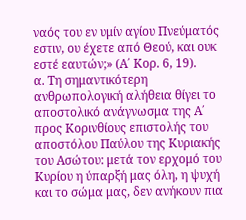ναός του εν υμίν αγίου Πνεύματός εστιν, ου έχετε από Θεού, και ουκ εστέ εαυτών;» (Α΄ Κορ. 6, 19).
α. Τη σημαντικότερη ανθρωπολογική αλήθεια θίγει το αποστολικό ανάγνωσμα της Α΄ προς Κορινθίους επιστολής του αποστόλου Παύλου της Κυριακής του Ασώτου: μετά τον ερχομό του Κυρίου η ύπαρξή μας όλη, η ψυχή και το σώμα μας, δεν ανήκουν πια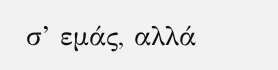σ’ εμάς, αλλά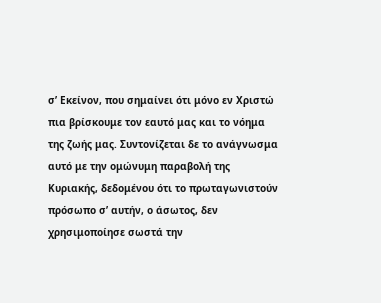σ’ Εκείνον, που σημαίνει ότι μόνο εν Χριστώ πια βρίσκουμε τον εαυτό μας και το νόημα της ζωής μας. Συντονίζεται δε το ανάγνωσμα αυτό με την ομώνυμη παραβολή της Κυριακής, δεδομένου ότι το πρωταγωνιστούν πρόσωπο σ’ αυτήν, ο άσωτος, δεν χρησιμοποίησε σωστά την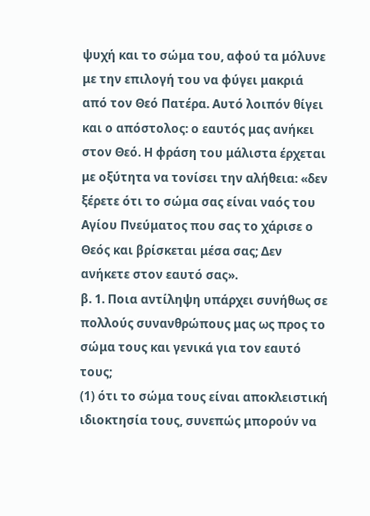ψυχή και το σώμα του, αφού τα μόλυνε με την επιλογή του να φύγει μακριά από τον Θεό Πατέρα. Αυτό λοιπόν θίγει και ο απόστολος: ο εαυτός μας ανήκει στον Θεό. Η φράση του μάλιστα έρχεται με οξύτητα να τονίσει την αλήθεια: «δεν ξέρετε ότι το σώμα σας είναι ναός του Αγίου Πνεύματος που σας το χάρισε ο Θεός και βρίσκεται μέσα σας; Δεν ανήκετε στον εαυτό σας».
β. 1. Ποια αντίληψη υπάρχει συνήθως σε πολλούς συνανθρώπους μας ως προς το σώμα τους και γενικά για τον εαυτό τους;
(1) ότι το σώμα τους είναι αποκλειστική ιδιοκτησία τους, συνεπώς μπορούν να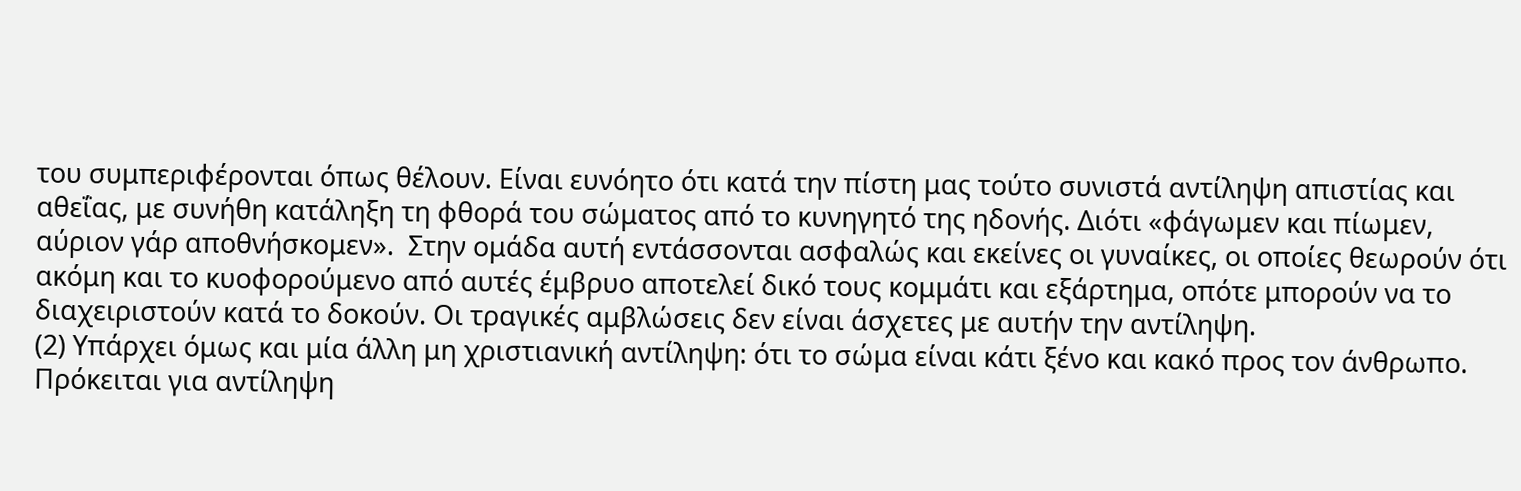του συμπεριφέρονται όπως θέλουν. Είναι ευνόητο ότι κατά την πίστη μας τούτο συνιστά αντίληψη απιστίας και αθεΐας, με συνήθη κατάληξη τη φθορά του σώματος από το κυνηγητό της ηδονής. Διότι «φάγωμεν και πίωμεν, αύριον γάρ αποθνήσκομεν».  Στην ομάδα αυτή εντάσσονται ασφαλώς και εκείνες οι γυναίκες, οι οποίες θεωρούν ότι ακόμη και το κυοφορούμενο από αυτές έμβρυο αποτελεί δικό τους κομμάτι και εξάρτημα, οπότε μπορούν να το διαχειριστούν κατά το δοκούν. Οι τραγικές αμβλώσεις δεν είναι άσχετες με αυτήν την αντίληψη.
(2) Υπάρχει όμως και μία άλλη μη χριστιανική αντίληψη: ότι το σώμα είναι κάτι ξένο και κακό προς τον άνθρωπο. Πρόκειται για αντίληψη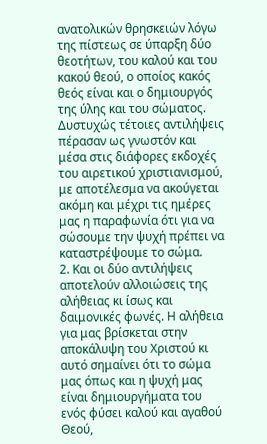ανατολικών θρησκειών λόγω της πίστεως σε ύπαρξη δύο θεοτήτων, του καλού και του κακού θεού, ο οποίος κακός θεός είναι και ο δημιουργός της ύλης και του σώματος. Δυστυχώς τέτοιες αντιλήψεις πέρασαν ως γνωστόν και μέσα στις διάφορες εκδοχές του αιρετικού χριστιανισμού, με αποτέλεσμα να ακούγεται ακόμη και μέχρι τις ημέρες μας η παραφωνία ότι για να σώσουμε την ψυχή πρέπει να καταστρέψουμε το σώμα.
2. Και οι δύο αντιλήψεις αποτελούν αλλοιώσεις της αλήθειας κι ίσως και δαιμονικές φωνές. Η αλήθεια για μας βρίσκεται στην αποκάλυψη του Χριστού κι αυτό σημαίνει ότι το σώμα μας όπως και η ψυχή μας είναι δημιουργήματα του ενός φύσει καλού και αγαθού Θεού,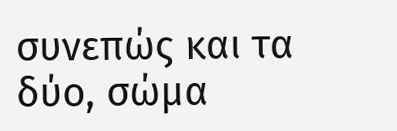συνεπώς και τα δύο, σώμα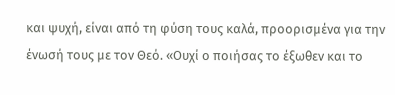και ψυχή, είναι από τη φύση τους καλά, προορισμένα για την ένωσή τους με τον Θεό. «Ουχί ο ποιήσας το έξωθεν και το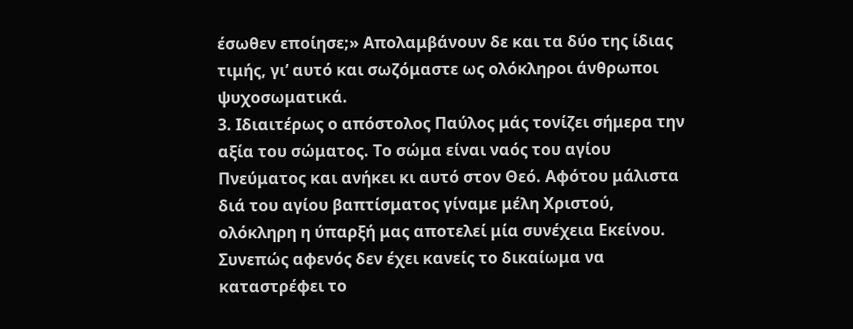έσωθεν εποίησε;» Απολαμβάνουν δε και τα δύο της ίδιας τιμής, γι’ αυτό και σωζόμαστε ως ολόκληροι άνθρωποι ψυχοσωματικά.
3. Ιδιαιτέρως ο απόστολος Παύλος μάς τονίζει σήμερα την αξία του σώματος. Το σώμα είναι ναός του αγίου Πνεύματος και ανήκει κι αυτό στον Θεό. Αφότου μάλιστα διά του αγίου βαπτίσματος γίναμε μέλη Χριστού, ολόκληρη η ύπαρξή μας αποτελεί μία συνέχεια Εκείνου. Συνεπώς αφενός δεν έχει κανείς το δικαίωμα να καταστρέφει το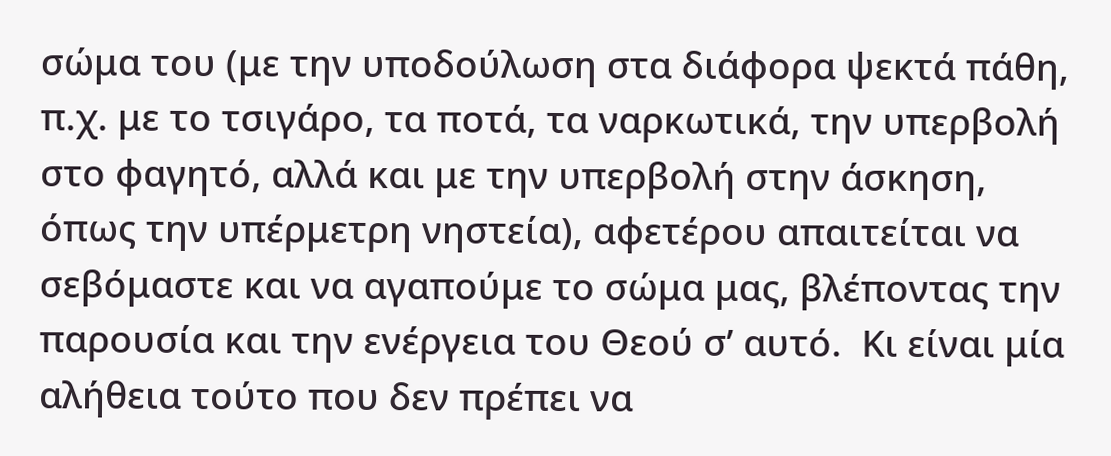σώμα του (με την υποδούλωση στα διάφορα ψεκτά πάθη, π.χ. με το τσιγάρο, τα ποτά, τα ναρκωτικά, την υπερβολή στο φαγητό, αλλά και με την υπερβολή στην άσκηση, όπως την υπέρμετρη νηστεία), αφετέρου απαιτείται να σεβόμαστε και να αγαπούμε το σώμα μας, βλέποντας την παρουσία και την ενέργεια του Θεού σ’ αυτό.  Κι είναι μία αλήθεια τούτο που δεν πρέπει να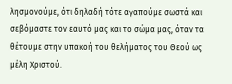λησμονούμε, ότι δηλαδή τότε αγαπούμε σωστά και σεβόμαστε τον εαυτό μας και το σώμα μας, όταν τα θέτουμε στην υπακοή του θελήματος του Θεού ως μέλη Χριστού.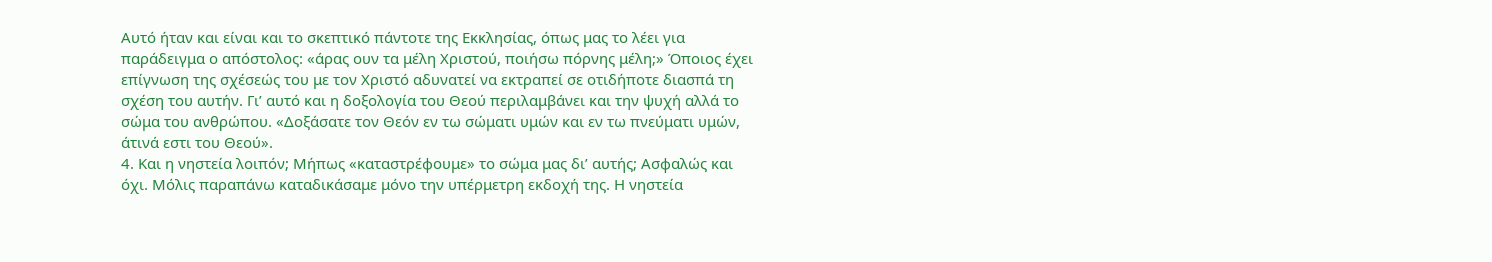Αυτό ήταν και είναι και το σκεπτικό πάντοτε της Εκκλησίας, όπως μας το λέει για παράδειγμα ο απόστολος: «άρας ουν τα μέλη Χριστού, ποιήσω πόρνης μέλη;» Όποιος έχει επίγνωση της σχέσεώς του με τον Χριστό αδυνατεί να εκτραπεί σε οτιδήποτε διασπά τη σχέση του αυτήν. Γι’ αυτό και η δοξολογία του Θεού περιλαμβάνει και την ψυχή αλλά το σώμα του ανθρώπου. «Δοξάσατε τον Θεόν εν τω σώματι υμών και εν τω πνεύματι υμών, άτινά εστι του Θεού».
4. Και η νηστεία λοιπόν; Μήπως «καταστρέφουμε» το σώμα μας δι’ αυτής; Ασφαλώς και όχι. Μόλις παραπάνω καταδικάσαμε μόνο την υπέρμετρη εκδοχή της. Η νηστεία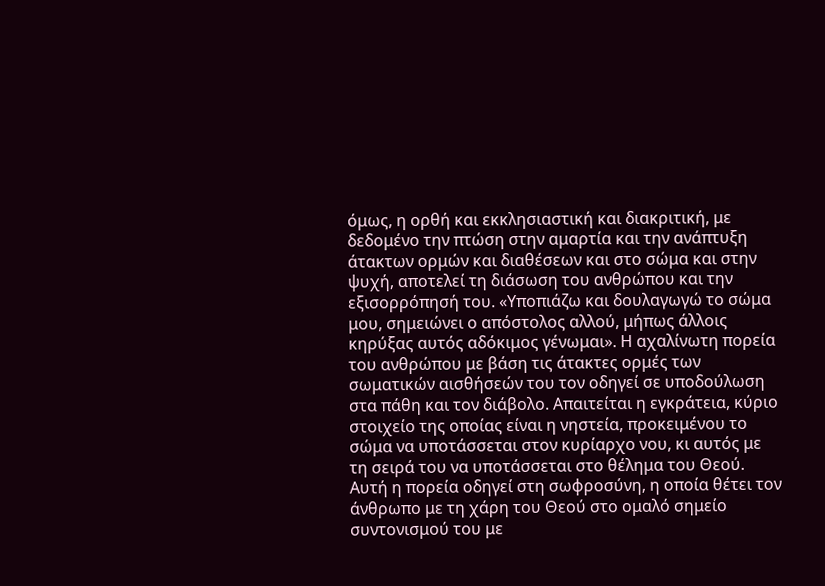όμως, η ορθή και εκκλησιαστική και διακριτική, με δεδομένο την πτώση στην αμαρτία και την ανάπτυξη άτακτων ορμών και διαθέσεων και στο σώμα και στην ψυχή, αποτελεί τη διάσωση του ανθρώπου και την εξισορρόπησή του. «Υποπιάζω και δουλαγωγώ το σώμα μου, σημειώνει ο απόστολος αλλού, μήπως άλλοις κηρύξας αυτός αδόκιμος γένωμαι». Η αχαλίνωτη πορεία του ανθρώπου με βάση τις άτακτες ορμές των σωματικών αισθήσεών του τον οδηγεί σε υποδούλωση στα πάθη και τον διάβολο. Απαιτείται η εγκράτεια, κύριο στοιχείο της οποίας είναι η νηστεία, προκειμένου το σώμα να υποτάσσεται στον κυρίαρχο νου, κι αυτός με τη σειρά του να υποτάσσεται στο θέλημα του Θεού. Αυτή η πορεία οδηγεί στη σωφροσύνη, η οποία θέτει τον άνθρωπο με τη χάρη του Θεού στο ομαλό σημείο συντονισμού του με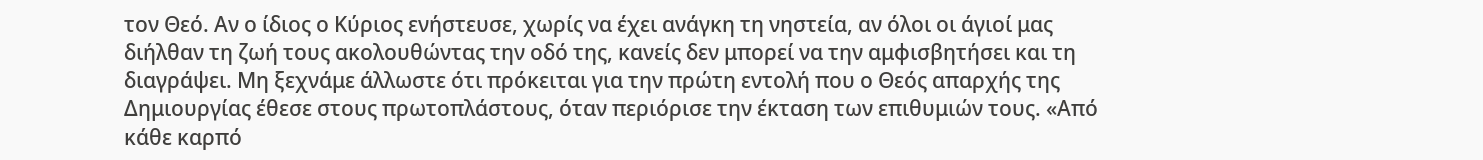τον Θεό. Αν ο ίδιος ο Κύριος ενήστευσε, χωρίς να έχει ανάγκη τη νηστεία, αν όλοι οι άγιοί μας διήλθαν τη ζωή τους ακολουθώντας την οδό της, κανείς δεν μπορεί να την αμφισβητήσει και τη διαγράψει. Μη ξεχνάμε άλλωστε ότι πρόκειται για την πρώτη εντολή που ο Θεός απαρχής της Δημιουργίας έθεσε στους πρωτοπλάστους, όταν περιόρισε την έκταση των επιθυμιών τους. «Από κάθε καρπό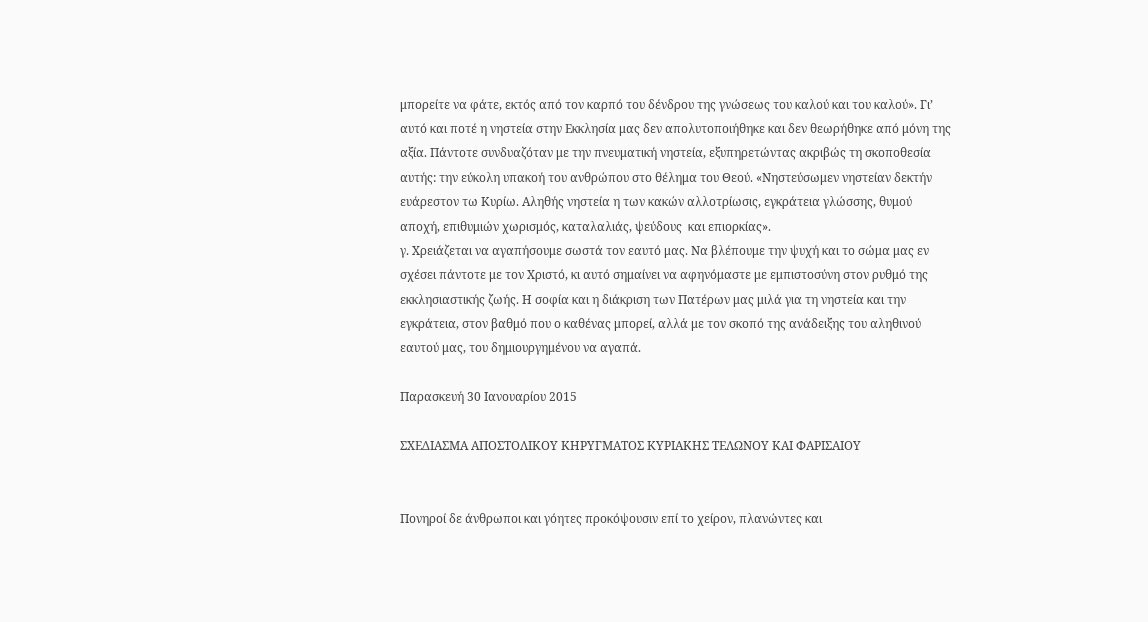μπορείτε να φάτε, εκτός από τον καρπό του δένδρου της γνώσεως του καλού και του καλού». Γι’ αυτό και ποτέ η νηστεία στην Εκκλησία μας δεν απολυτοποιήθηκε και δεν θεωρήθηκε από μόνη της αξία. Πάντοτε συνδυαζόταν με την πνευματική νηστεία, εξυπηρετώντας ακριβώς τη σκοποθεσία αυτής: την εύκολη υπακοή του ανθρώπου στο θέλημα του Θεού. «Νηστεύσωμεν νηστείαν δεκτήν ευάρεστον τω Κυρίω. Αληθής νηστεία η των κακών αλλοτρίωσις, εγκράτεια γλώσσης, θυμού αποχή, επιθυμιών χωρισμός, καταλαλιάς, ψεύδους  και επιορκίας».
γ. Χρειάζεται να αγαπήσουμε σωστά τον εαυτό μας. Να βλέπουμε την ψυχή και το σώμα μας εν σχέσει πάντοτε με τον Χριστό, κι αυτό σημαίνει να αφηνόμαστε με εμπιστοσύνη στον ρυθμό της εκκλησιαστικής ζωής. Η σοφία και η διάκριση των Πατέρων μας μιλά για τη νηστεία και την εγκράτεια, στον βαθμό που ο καθένας μπορεί, αλλά με τον σκοπό της ανάδειξης του αληθινού εαυτού μας, του δημιουργημένου να αγαπά.

Παρασκευή 30 Ιανουαρίου 2015

ΣΧΕΔΙΑΣΜΑ ΑΠΟΣΤΟΛΙΚΟΥ ΚΗΡΥΓΜΑΤΟΣ ΚΥΡΙΑΚΗΣ ΤΕΛΩΝΟΥ ΚΑΙ ΦΑΡΙΣΑΙΟΥ


Πονηροί δε άνθρωποι και γόητες προκόψουσιν επί το χείρον, πλανώντες και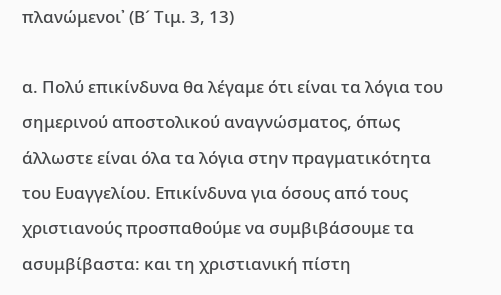πλανώμενοι᾽ (Β´ Τιμ. 3, 13)

α. Πολύ επικίνδυνα θα λέγαμε ότι είναι τα λόγια του σημερινού αποστολικού αναγνώσματος, όπως άλλωστε είναι όλα τα λόγια στην πραγματικότητα του Ευαγγελίου. Επικίνδυνα για όσους από τους χριστιανούς προσπαθούμε να συμβιβάσουμε τα ασυμβίβαστα: και τη χριστιανική πίστη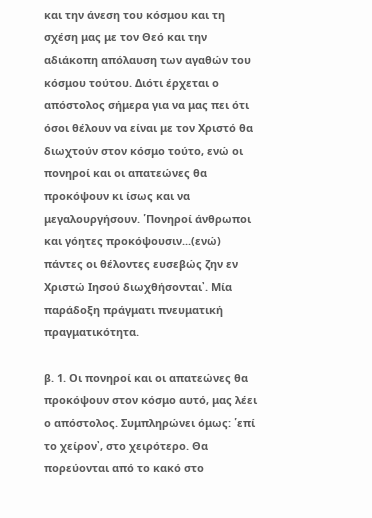και την άνεση του κόσμου και τη σχέση μας με τον Θεό και την αδιάκοπη απόλαυση των αγαθών του κόσμου τούτου. Διότι έρχεται ο απόστολος σήμερα για να μας πει ότι όσοι θέλουν να είναι με τον Χριστό θα διωχτούν στον κόσμο τούτο, ενώ οι πονηροί και οι απατεώνες θα προκόψουν κι ίσως και να μεγαλουργήσουν. ῾Πονηροί άνθρωποι και γόητες προκόψουσιν...(ενώ) πάντες οι θέλοντες ευσεβώς ζην εν Χριστώ Ιησού διωχθήσονται᾽. Μία παράδοξη πράγματι πνευματική πραγματικότητα.

β. 1. Οι πονηροί και οι απατεώνες θα προκόψουν στον κόσμο αυτό, μας λέει ο απόστολος. Συμπληρώνει όμως: ῾επί το χείρον᾽, στο χειρότερο. Θα πορεύονται από το κακό στο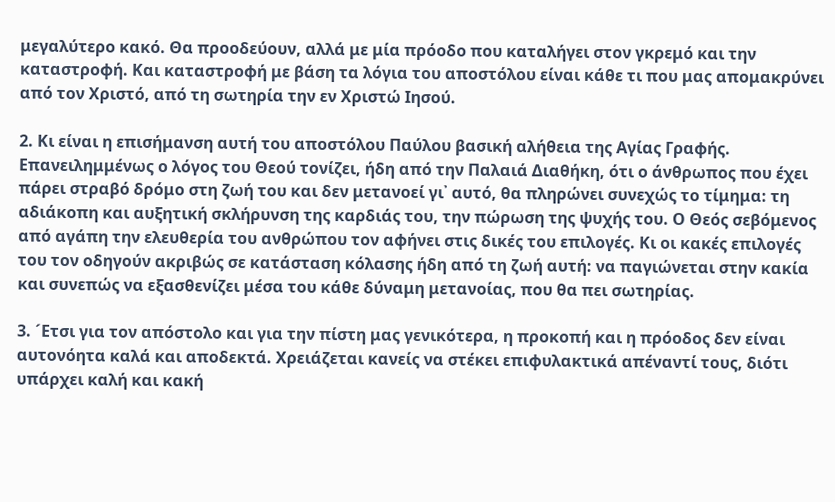μεγαλύτερο κακό. Θα προοδεύουν, αλλά με μία πρόοδο που καταλήγει στον γκρεμό και την καταστροφή. Και καταστροφή με βάση τα λόγια του αποστόλου είναι κάθε τι που μας απομακρύνει από τον Χριστό, από τη σωτηρία την εν Χριστώ Ιησού.

2. Κι είναι η επισήμανση αυτή του αποστόλου Παύλου βασική αλήθεια της Αγίας Γραφής. Επανειλημμένως ο λόγος του Θεού τονίζει, ήδη από την Παλαιά Διαθήκη, ότι ο άνθρωπος που έχει πάρει στραβό δρόμο στη ζωή του και δεν μετανοεί γι᾽ αυτό, θα πληρώνει συνεχώς το τίμημα: τη αδιάκοπη και αυξητική σκλήρυνση της καρδιάς του, την πώρωση της ψυχής του. Ο Θεός σεβόμενος από αγάπη την ελευθερία του ανθρώπου τον αφήνει στις δικές του επιλογές. Κι οι κακές επιλογές του τον οδηγούν ακριβώς σε κατάσταση κόλασης ήδη από τη ζωή αυτή: να παγιώνεται στην κακία και συνεπώς να εξασθενίζει μέσα του κάθε δύναμη μετανοίας, που θα πει σωτηρίας.

3. ´Ετσι για τον απόστολο και για την πίστη μας γενικότερα, η προκοπή και η πρόοδος δεν είναι αυτονόητα καλά και αποδεκτά. Χρειάζεται κανείς να στέκει επιφυλακτικά απέναντί τους, διότι υπάρχει καλή και κακή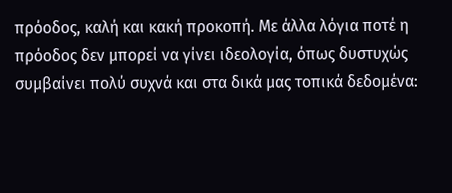πρόοδος, καλή και κακή προκοπή. Με άλλα λόγια ποτέ η πρόοδος δεν μπορεί να γίνει ιδεολογία, όπως δυστυχώς συμβαίνει πολύ συχνά και στα δικά μας τοπικά δεδομένα: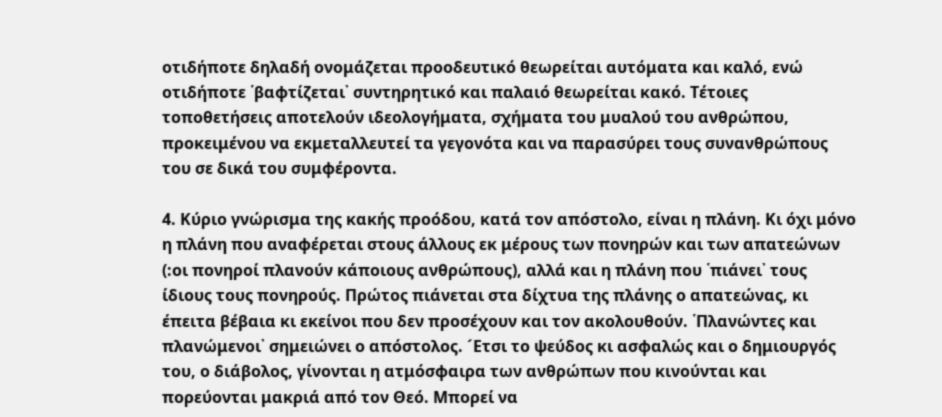οτιδήποτε δηλαδή ονομάζεται προοδευτικό θεωρείται αυτόματα και καλό, ενώ οτιδήποτε ῾βαφτίζεται᾽ συντηρητικό και παλαιό θεωρείται κακό. Τέτοιες τοποθετήσεις αποτελούν ιδεολογήματα, σχήματα του μυαλού του ανθρώπου, προκειμένου να εκμεταλλευτεί τα γεγονότα και να παρασύρει τους συνανθρώπους του σε δικά του συμφέροντα.

4. Κύριο γνώρισμα της κακής προόδου, κατά τον απόστολο, είναι η πλάνη. Κι όχι μόνο η πλάνη που αναφέρεται στους άλλους εκ μέρους των πονηρών και των απατεώνων (:οι πονηροί πλανούν κάποιους ανθρώπους), αλλά και η πλάνη που ῾πιάνει᾽ τους ίδιους τους πονηρούς. Πρώτος πιάνεται στα δίχτυα της πλάνης ο απατεώνας, κι έπειτα βέβαια κι εκείνοι που δεν προσέχουν και τον ακολουθούν. ῾Πλανώντες και πλανώμενοι᾽ σημειώνει ο απόστολος. ´Ετσι το ψεύδος κι ασφαλώς και ο δημιουργός του, ο διάβολος, γίνονται η ατμόσφαιρα των ανθρώπων που κινούνται και πορεύονται μακριά από τον Θεό. Μπορεί να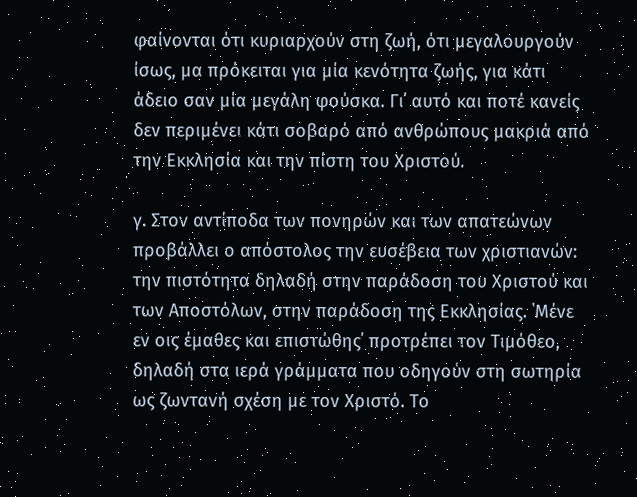φαίνονται ότι κυριαρχούν στη ζωή, ότι μεγαλουργούν ίσως, μα πρόκειται για μία κενότητα ζωής, για κάτι άδειο σαν μία μεγάλη φούσκα. Γι᾽ αυτό και ποτέ κανείς δεν περιμένει κάτι σοβαρό από ανθρώπους μακριά από την Εκκλησία και την πίστη του Χριστού.

γ. Στον αντίποδα των πονηρών και των απατεώνων προβάλλει ο απόστολος την ευσέβεια των χριστιανών: την πιστότητα δηλαδή στην παράδοση του Χριστού και των Αποστόλων, στην παράδοση της Εκκλησίας. ῾Μένε εν οις έμαθες και επιστώθης᾽ προτρέπει τον Τιμόθεο, δηλαδή στα ιερά γράμματα που οδηγούν στη σωτηρία ως ζωντανή σχέση με τον Χριστό. Το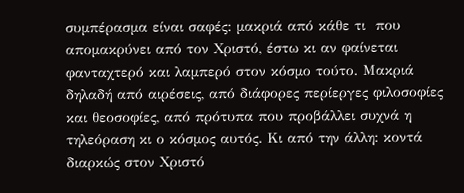συμπέρασμα είναι σαφές: μακριά από κάθε τι  που απομακρύνει από τον Χριστό, έστω κι αν φαίνεται φανταχτερό και λαμπερό στον κόσμο τούτο. Μακριά δηλαδή από αιρέσεις, από διάφορες περίεργες φιλοσοφίες και θεοσοφίες, από πρότυπα που προβάλλει συχνά η τηλεόραση κι ο κόσμος αυτός. Κι από την άλλη: κοντά διαρκώς στον Χριστό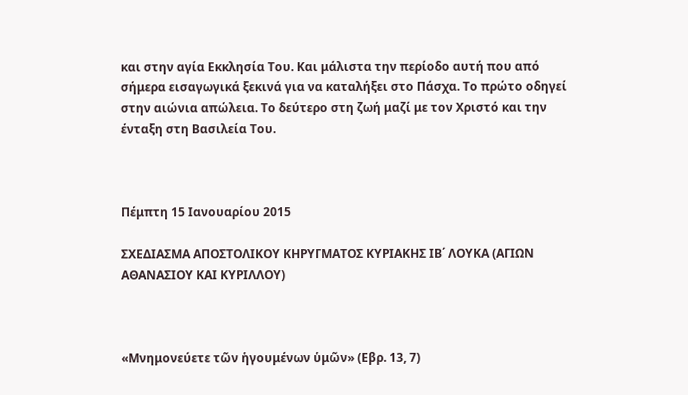και στην αγία Εκκλησία Του. Και μάλιστα την περίοδο αυτή που από σήμερα εισαγωγικά ξεκινά για να καταλήξει στο Πάσχα. Το πρώτο οδηγεί στην αιώνια απώλεια. Το δεύτερο στη ζωή μαζί με τον Χριστό και την ένταξη στη Βασιλεία Του.



Πέμπτη 15 Ιανουαρίου 2015

ΣΧΕΔΙΑΣΜΑ ΑΠΟΣΤΟΛΙΚΟΥ ΚΗΡΥΓΜΑΤΟΣ ΚΥΡΙΑΚΗΣ ΙΒ΄ ΛΟΥΚΑ (ΑΓΙΩΝ ΑΘΑΝΑΣΙΟΥ ΚΑΙ ΚΥΡΙΛΛΟΥ)



«Μνημονεύετε τῶν ἡγουμένων ὑμῶν» (Εβρ. 13, 7)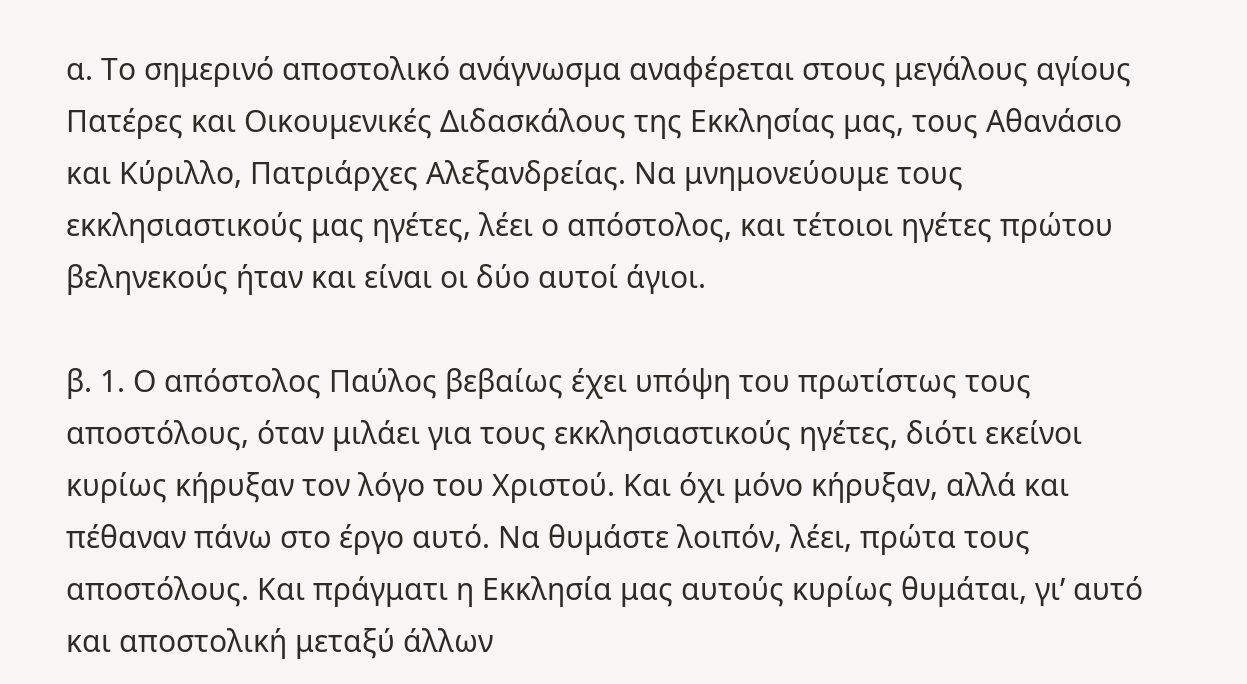α. Το σημερινό αποστολικό ανάγνωσμα αναφέρεται στους μεγάλους αγίους Πατέρες και Οικουμενικές Διδασκάλους της Εκκλησίας μας, τους Αθανάσιο και Κύριλλο, Πατριάρχες Αλεξανδρείας. Να μνημονεύουμε τους εκκλησιαστικούς μας ηγέτες, λέει ο απόστολος, και τέτοιοι ηγέτες πρώτου βεληνεκούς ήταν και είναι οι δύο αυτοί άγιοι.

β. 1. Ο απόστολος Παύλος βεβαίως έχει υπόψη του πρωτίστως τους αποστόλους, όταν μιλάει για τους εκκλησιαστικούς ηγέτες, διότι εκείνοι κυρίως κήρυξαν τον λόγο του Χριστού. Και όχι μόνο κήρυξαν, αλλά και πέθαναν πάνω στο έργο αυτό. Να θυμάστε λοιπόν, λέει, πρώτα τους αποστόλους. Και πράγματι η Εκκλησία μας αυτούς κυρίως θυμάται, γι’ αυτό και αποστολική μεταξύ άλλων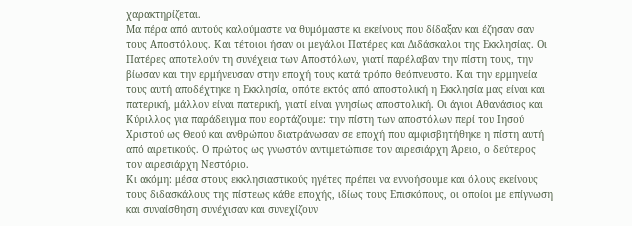χαρακτηρίζεται.
Μα πέρα από αυτούς καλούμαστε να θυμόμαστε κι εκείνους που δίδαξαν και έζησαν σαν τους Αποστόλους. Και τέτοιοι ήσαν οι μεγάλοι Πατέρες και Διδάσκαλοι της Εκκλησίας. Οι Πατέρες αποτελούν τη συνέχεια των Αποστόλων, γιατί παρέλαβαν την πίστη τους, την βίωσαν και την ερμήνευσαν στην εποχή τους κατά τρόπο θεόπνευστο. Και την ερμηνεία τους αυτή αποδέχτηκε η Εκκλησία, οπότε εκτός από αποστολική η Εκκλησία μας είναι και πατερική, μάλλον είναι πατερική, γιατί είναι γνησίως αποστολική. Οι άγιοι Αθανάσιος και Κύριλλος για παράδειγμα που εορτάζουμε: την πίστη των αποστόλων περί του Ιησού Χριστού ως Θεού και ανθρώπου διατράνωσαν σε εποχή που αμφισβητήθηκε η πίστη αυτή από αιρετικούς. Ο πρώτος ως γνωστόν αντιμετώπισε τον αιρεσιάρχη Άρειο, ο δεύτερος τον αιρεσιάρχη Νεστόριο.
Κι ακόμη: μέσα στους εκκλησιαστικούς ηγέτες πρέπει να εννοήσουμε και όλους εκείνους τους διδασκάλους της πίστεως κάθε εποχής, ιδίως τους Επισκόπους, οι οποίοι με επίγνωση και συναίσθηση συνέχισαν και συνεχίζουν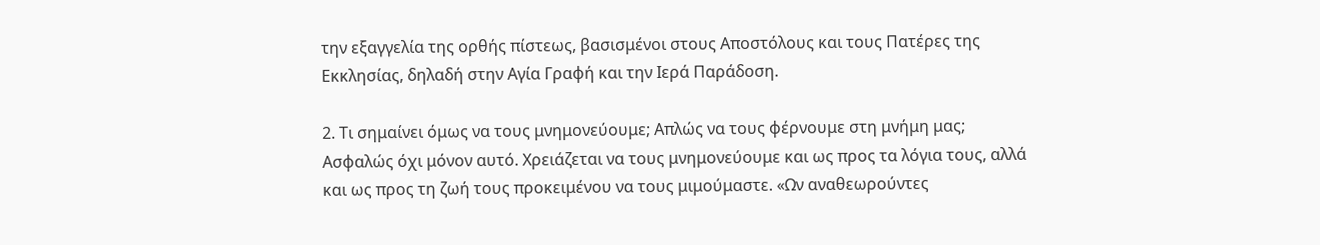την εξαγγελία της ορθής πίστεως, βασισμένοι στους Αποστόλους και τους Πατέρες της Εκκλησίας, δηλαδή στην Αγία Γραφή και την Ιερά Παράδοση.

2. Τι σημαίνει όμως να τους μνημονεύουμε; Απλώς να τους φέρνουμε στη μνήμη μας; Ασφαλώς όχι μόνον αυτό. Χρειάζεται να τους μνημονεύουμε και ως προς τα λόγια τους, αλλά και ως προς τη ζωή τους προκειμένου να τους μιμούμαστε. «Ων αναθεωρούντες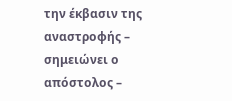την έκβασιν της αναστροφής – σημειώνει ο απόστολος –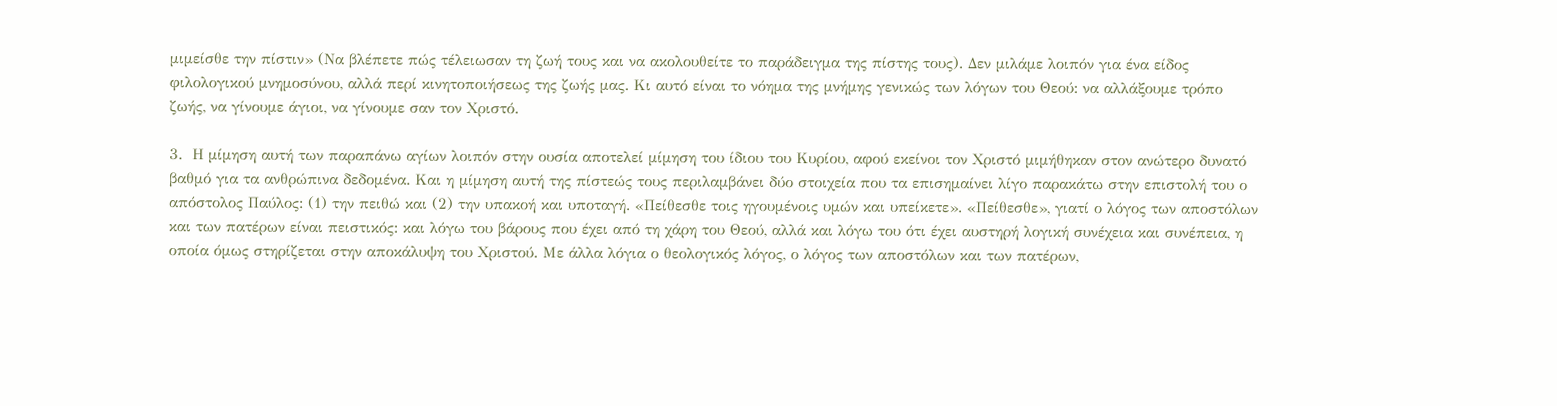μιμείσθε την πίστιν» (Να βλέπετε πώς τέλειωσαν τη ζωή τους και να ακολουθείτε το παράδειγμα της πίστης τους). Δεν μιλάμε λοιπόν για ένα είδος φιλολογικού μνημοσύνου, αλλά περί κινητοποιήσεως της ζωής μας. Κι αυτό είναι το νόημα της μνήμης γενικώς των λόγων του Θεού: να αλλάξουμε τρόπο ζωής, να γίνουμε άγιοι, να γίνουμε σαν τον Χριστό.

3.  Η μίμηση αυτή των παραπάνω αγίων λοιπόν στην ουσία αποτελεί μίμηση του ίδιου του Κυρίου, αφού εκείνοι τον Χριστό μιμήθηκαν στον ανώτερο δυνατό βαθμό για τα ανθρώπινα δεδομένα. Και η μίμηση αυτή της πίστεώς τους περιλαμβάνει δύο στοιχεία που τα επισημαίνει λίγο παρακάτω στην επιστολή του ο απόστολος Παύλος: (1) την πειθώ και (2) την υπακοή και υποταγή. «Πείθεσθε τοις ηγουμένοις υμών και υπείκετε». «Πείθεσθε», γιατί ο λόγος των αποστόλων και των πατέρων είναι πειστικός: και λόγω του βάρους που έχει από τη χάρη του Θεού, αλλά και λόγω του ότι έχει αυστηρή λογική συνέχεια και συνέπεια, η οποία όμως στηρίζεται στην αποκάλυψη του Χριστού. Με άλλα λόγια ο θεολογικός λόγος, ο λόγος των αποστόλων και των πατέρων,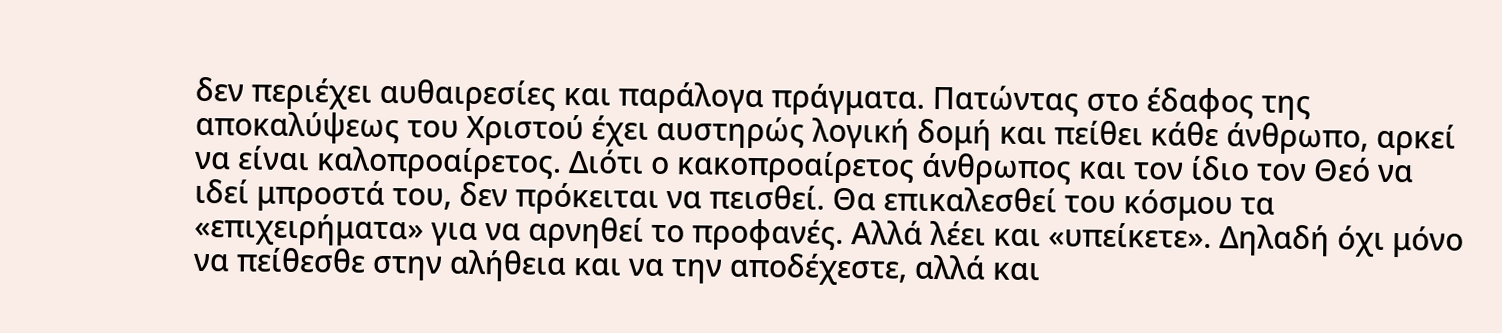δεν περιέχει αυθαιρεσίες και παράλογα πράγματα. Πατώντας στο έδαφος της αποκαλύψεως του Χριστού έχει αυστηρώς λογική δομή και πείθει κάθε άνθρωπο, αρκεί να είναι καλοπροαίρετος. Διότι ο κακοπροαίρετος άνθρωπος και τον ίδιο τον Θεό να ιδεί μπροστά του, δεν πρόκειται να πεισθεί. Θα επικαλεσθεί του κόσμου τα «επιχειρήματα» για να αρνηθεί το προφανές. Αλλά λέει και «υπείκετε». Δηλαδή όχι μόνο να πείθεσθε στην αλήθεια και να την αποδέχεστε, αλλά και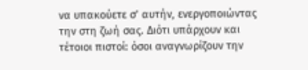να υπακούετε σ’ αυτήν, ενεργοποιώντας την στη ζωή σας. Διότι υπάρχουν και τέτοιοι πιστοί: όσοι αναγνωρίζουν την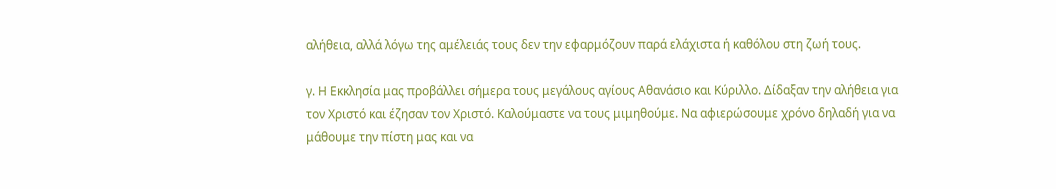αλήθεια, αλλά λόγω της αμέλειάς τους δεν την εφαρμόζουν παρά ελάχιστα ή καθόλου στη ζωή τους.

γ. Η Εκκλησία μας προβάλλει σήμερα τους μεγάλους αγίους Αθανάσιο και Κύριλλο. Δίδαξαν την αλήθεια για τον Χριστό και έζησαν τον Χριστό. Καλούμαστε να τους μιμηθούμε. Να αφιερώσουμε χρόνο δηλαδή για να μάθουμε την πίστη μας και να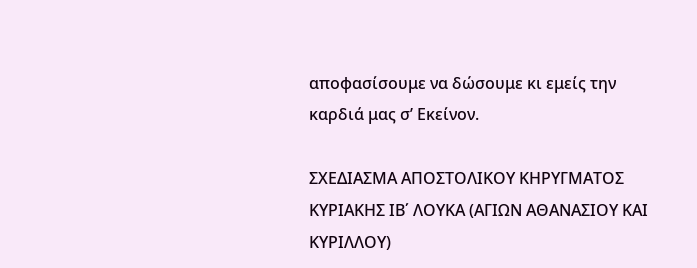αποφασίσουμε να δώσουμε κι εμείς την καρδιά μας σ’ Εκείνον.

ΣΧΕΔΙΑΣΜΑ ΑΠΟΣΤΟΛΙΚΟΥ ΚΗΡΥΓΜΑΤΟΣ ΚΥΡΙΑΚΗΣ ΙΒ΄ ΛΟΥΚΑ (ΑΓΙΩΝ ΑΘΑΝΑΣΙΟΥ ΚΑΙ ΚΥΡΙΛΛΟΥ)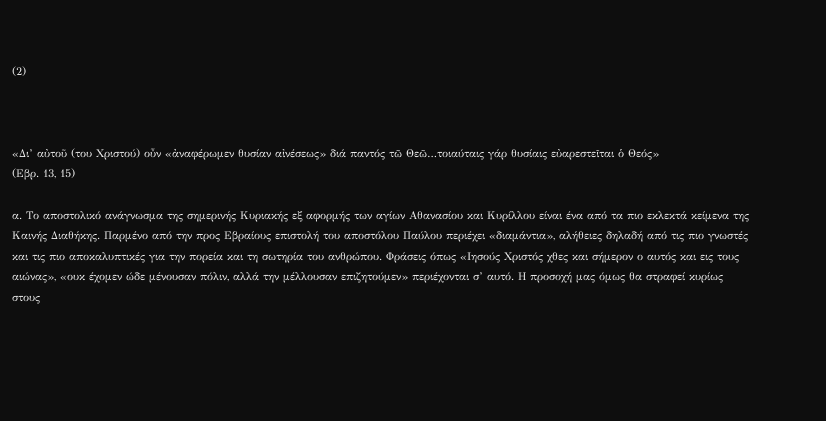(2)



«Δι’ αὐτοῦ (του Χριστού) οὖν «ἀναφέρωμεν θυσίαν αἰνέσεως» διά παντός τῶ Θεῶ…τοιαύταις γάρ θυσίαις εὐαρεστεῖται ὁ Θεός»
(Εβρ. 13, 15)

α. Το αποστολικό ανάγνωσμα της σημερινής Κυριακής εξ αφορμής των αγίων Αθανασίου και Κυρίλλου είναι ένα από τα πιο εκλεκτά κείμενα της Καινής Διαθήκης. Παρμένο από την προς Εβραίους επιστολή του αποστόλου Παύλου περιέχει «διαμάντια», αλήθειες δηλαδή από τις πιο γνωστές και τις πιο αποκαλυπτικές για την πορεία και τη σωτηρία του ανθρώπου. Φράσεις όπως «Ιησούς Χριστός χθες και σήμερον ο αυτός και εις τους αιώνας», «ουκ έχομεν ώδε μένουσαν πόλιν, αλλά την μέλλουσαν επιζητούμεν» περιέχονται σ’ αυτό. Η προσοχή μας όμως θα στραφεί κυρίως στους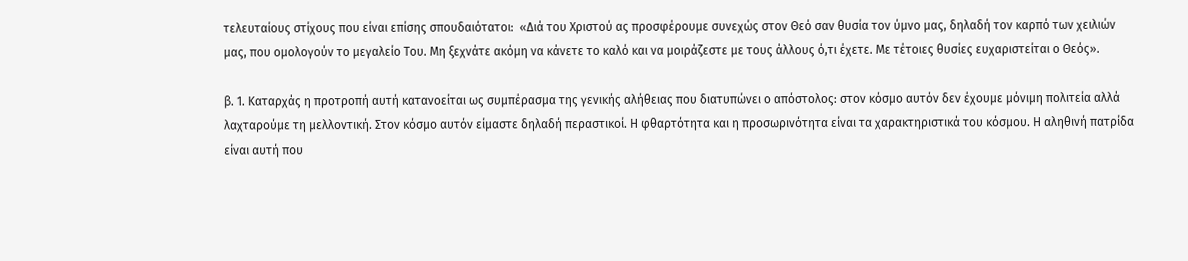τελευταίους στίχους που είναι επίσης σπουδαιότατοι:  «Διά του Χριστού ας προσφέρουμε συνεχώς στον Θεό σαν θυσία τον ύμνο μας, δηλαδή τον καρπό των χειλιών μας, που ομολογούν το μεγαλείο Του. Μη ξεχνάτε ακόμη να κάνετε το καλό και να μοιράζεστε με τους άλλους ό,τι έχετε. Με τέτοιες θυσίες ευχαριστείται ο Θεός».

β. 1. Καταρχάς η προτροπή αυτή κατανοείται ως συμπέρασμα της γενικής αλήθειας που διατυπώνει ο απόστολος: στον κόσμο αυτόν δεν έχουμε μόνιμη πολιτεία αλλά λαχταρούμε τη μελλοντική. Στον κόσμο αυτόν είμαστε δηλαδή περαστικοί. Η φθαρτότητα και η προσωρινότητα είναι τα χαρακτηριστικά του κόσμου. Η αληθινή πατρίδα είναι αυτή που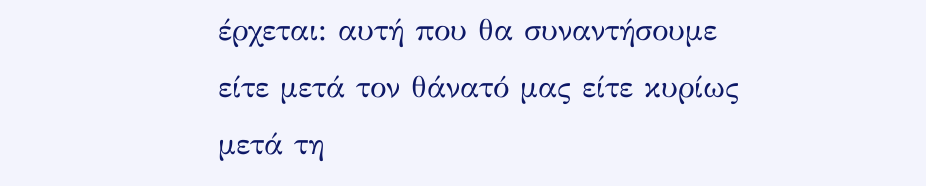έρχεται: αυτή που θα συναντήσουμε είτε μετά τον θάνατό μας είτε κυρίως μετά τη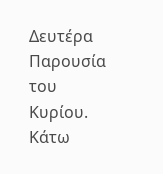Δευτέρα Παρουσία του Κυρίου. Κάτω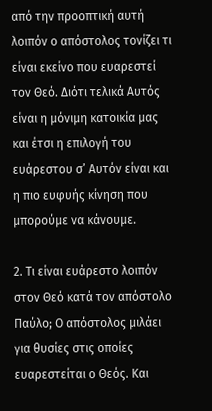από την προοπτική αυτή λοιπόν ο απόστολος τονίζει τι είναι εκείνο που ευαρεστεί τον Θεό. Διότι τελικά Αυτός είναι η μόνιμη κατοικία μας και έτσι η επιλογή του ευάρεστου σ’ Αυτόν είναι και η πιο ευφυής κίνηση που μπορούμε να κάνουμε.

2. Τι είναι ευάρεστο λοιπόν στον Θεό κατά τον απόστολο Παύλο; Ο απόστολος μιλάει για θυσίες στις οποίες ευαρεστείται ο Θεός. Και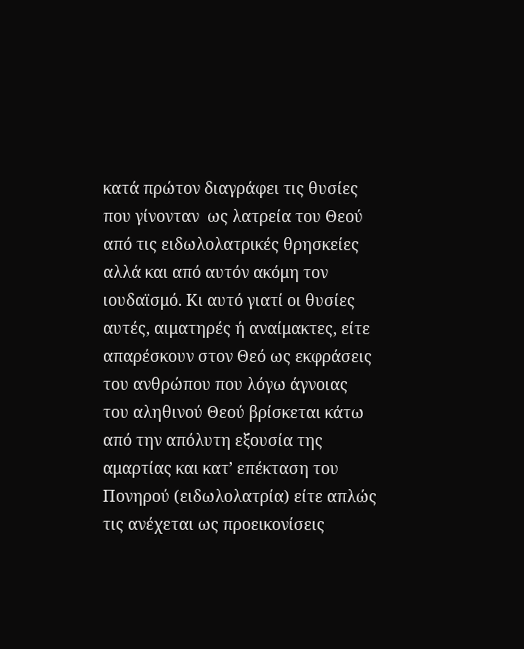κατά πρώτον διαγράφει τις θυσίες που γίνονταν  ως λατρεία του Θεού από τις ειδωλολατρικές θρησκείες αλλά και από αυτόν ακόμη τον ιουδαϊσμό. Κι αυτό γιατί οι θυσίες αυτές, αιματηρές ή αναίμακτες, είτε απαρέσκουν στον Θεό ως εκφράσεις του ανθρώπου που λόγω άγνοιας του αληθινού Θεού βρίσκεται κάτω από την απόλυτη εξουσία της αμαρτίας και κατ’ επέκταση του Πονηρού (ειδωλολατρία) είτε απλώς τις ανέχεται ως προεικονίσεις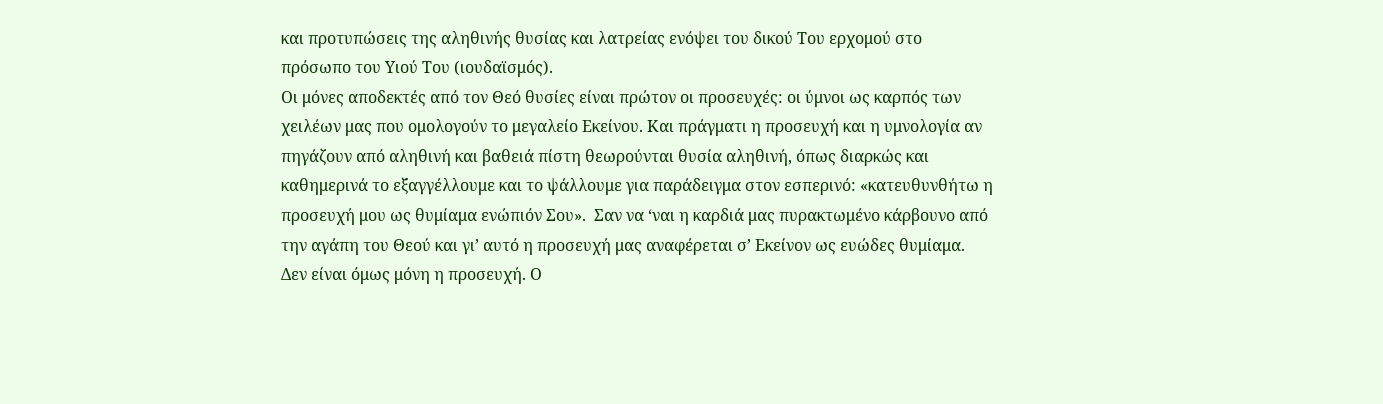και προτυπώσεις της αληθινής θυσίας και λατρείας ενόψει του δικού Του ερχομού στο πρόσωπο του Υιού Του (ιουδαϊσμός).
Οι μόνες αποδεκτές από τον Θεό θυσίες είναι πρώτον οι προσευχές: οι ύμνοι ως καρπός των χειλέων μας που ομολογούν το μεγαλείο Εκείνου. Και πράγματι η προσευχή και η υμνολογία αν πηγάζουν από αληθινή και βαθειά πίστη θεωρούνται θυσία αληθινή, όπως διαρκώς και καθημερινά το εξαγγέλλουμε και το ψάλλουμε για παράδειγμα στον εσπερινό: «κατευθυνθήτω η προσευχή μου ως θυμίαμα ενώπιόν Σου».  Σαν να ‘ναι η καρδιά μας πυρακτωμένο κάρβουνο από την αγάπη του Θεού και γι’ αυτό η προσευχή μας αναφέρεται σ’ Εκείνον ως ευώδες θυμίαμα.
Δεν είναι όμως μόνη η προσευχή. Ο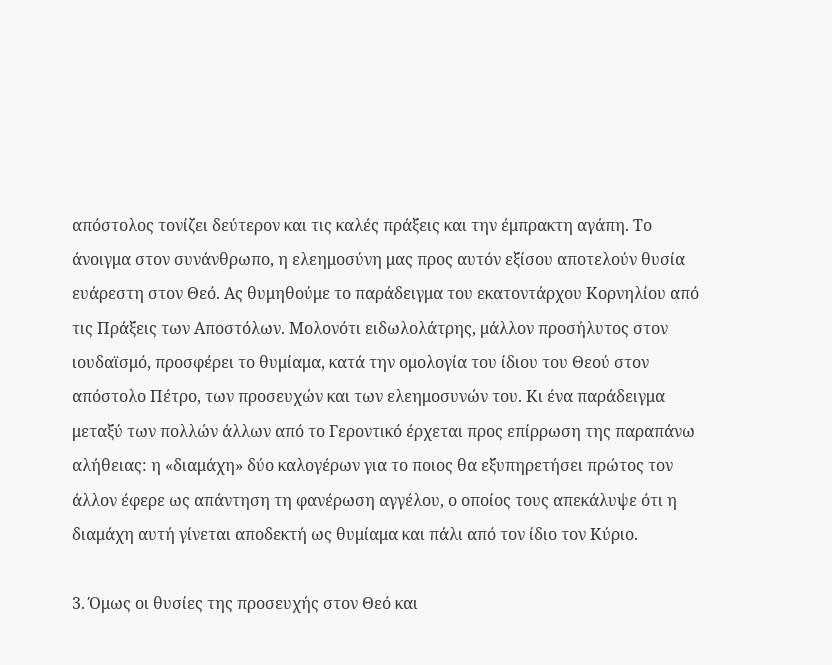απόστολος τονίζει δεύτερον και τις καλές πράξεις και την έμπρακτη αγάπη. Το άνοιγμα στον συνάνθρωπο, η ελεημοσύνη μας προς αυτόν εξίσου αποτελούν θυσία ευάρεστη στον Θεό. Ας θυμηθούμε το παράδειγμα του εκατοντάρχου Κορνηλίου από τις Πράξεις των Αποστόλων. Μολονότι ειδωλολάτρης, μάλλον προσήλυτος στον ιουδαϊσμό, προσφέρει το θυμίαμα, κατά την ομολογία του ίδιου του Θεού στον απόστολο Πέτρο, των προσευχών και των ελεημοσυνών του. Κι ένα παράδειγμα μεταξύ των πολλών άλλων από το Γεροντικό έρχεται προς επίρρωση της παραπάνω αλήθειας: η «διαμάχη» δύο καλογέρων για το ποιος θα εξυπηρετήσει πρώτος τον άλλον έφερε ως απάντηση τη φανέρωση αγγέλου, ο οποίος τους απεκάλυψε ότι η διαμάχη αυτή γίνεται αποδεκτή ως θυμίαμα και πάλι από τον ίδιο τον Κύριο.

3. Όμως οι θυσίες της προσευχής στον Θεό και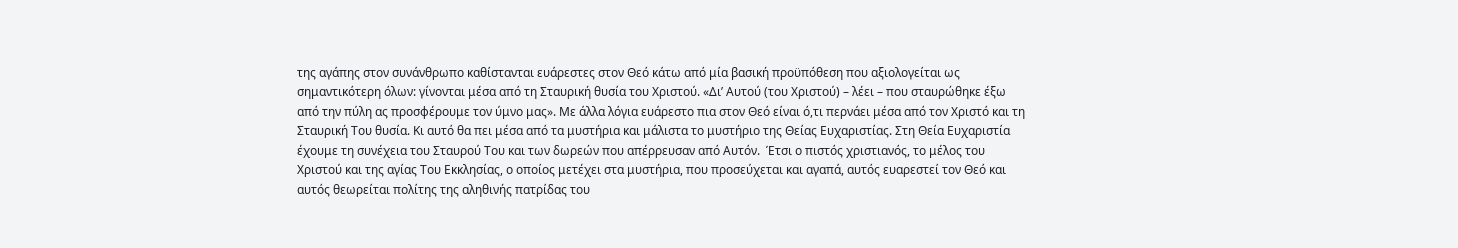της αγάπης στον συνάνθρωπο καθίστανται ευάρεστες στον Θεό κάτω από μία βασική προϋπόθεση που αξιολογείται ως σημαντικότερη όλων: γίνονται μέσα από τη Σταυρική θυσία του Χριστού. «Δι’ Αυτού (του Χριστού) – λέει – που σταυρώθηκε έξω από την πύλη ας προσφέρουμε τον ύμνο μας». Με άλλα λόγια ευάρεστο πια στον Θεό είναι ό,τι περνάει μέσα από τον Χριστό και τη Σταυρική Του θυσία. Κι αυτό θα πει μέσα από τα μυστήρια και μάλιστα το μυστήριο της Θείας Ευχαριστίας. Στη Θεία Ευχαριστία έχουμε τη συνέχεια του Σταυρού Του και των δωρεών που απέρρευσαν από Αυτόν.  Έτσι ο πιστός χριστιανός, το μέλος του Χριστού και της αγίας Του Εκκλησίας, ο οποίος μετέχει στα μυστήρια, που προσεύχεται και αγαπά, αυτός ευαρεστεί τον Θεό και αυτός θεωρείται πολίτης της αληθινής πατρίδας του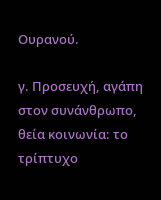Ουρανού.

γ. Προσευχή, αγάπη στον συνάνθρωπο, θεία κοινωνία: το τρίπτυχο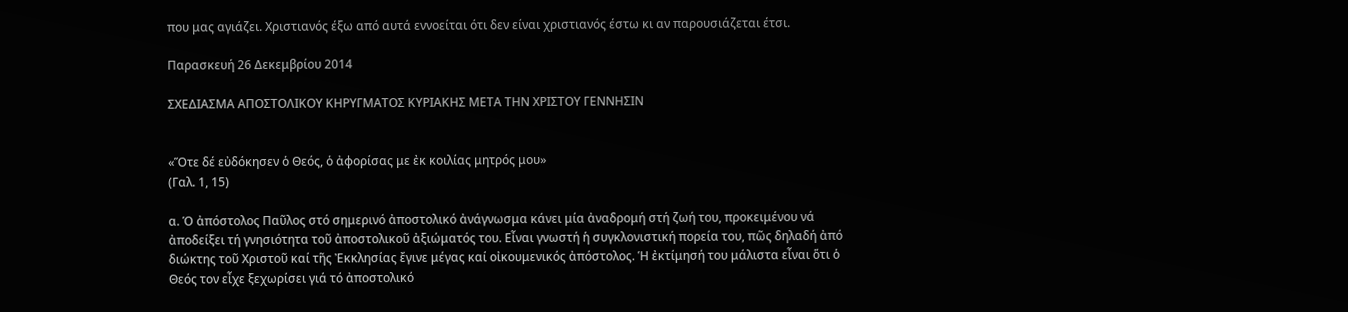που μας αγιάζει. Χριστιανός έξω από αυτά εννοείται ότι δεν είναι χριστιανός έστω κι αν παρουσιάζεται έτσι.

Παρασκευή 26 Δεκεμβρίου 2014

ΣΧΕΔΙΑΣΜΑ ΑΠΟΣΤΟΛΙΚΟΥ ΚΗΡΥΓΜΑΤΟΣ ΚΥΡΙΑΚΗΣ ΜΕΤΑ ΤΗΝ ΧΡΙΣΤΟΥ ΓΕΝΝΗΣΙΝ


«Ὅτε δέ εὐδόκησεν ὁ Θεός, ὁ ἀφορίσας με ἐκ κοιλίας μητρός μου»
(Γαλ. 1, 15)

α. Ὁ ἀπόστολος Παῦλος στό σημερινό ἀποστολικό ἀνάγνωσμα κάνει μία ἀναδρομή στή ζωή του, προκειμένου νά ἀποδείξει τή γνησιότητα τοῦ ἀποστολικοῦ ἀξιώματός του. Εἶναι γνωστή ἡ συγκλονιστική πορεία του, πῶς δηλαδή ἀπό διώκτης τοῦ Χριστοῦ καί τῆς Ἐκκλησίας ἔγινε μέγας καί οἰκουμενικός ἀπόστολος. Ἡ ἐκτίμησή του μάλιστα εἶναι ὅτι ὁ Θεός τον εἶχε ξεχωρίσει γιά τό ἀποστολικό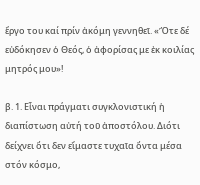ἔργο του καί πρίν ἀκόμη γεννηθεῖ. «Ὅτε δέ εὐδόκησεν ὁ Θεός, ὁ ἀφορίσας με ἐκ κοιλίας μητρός μου»!

β. 1. Εἶναι πράγματι συγκλονιστική ἡ διαπίστωση αὐτή τοῦ ἀποστόλου. Διότι δείχνει ὅτι δεν εἴμαστε τυχαῖα ὄντα μέσα στόν κόσμο,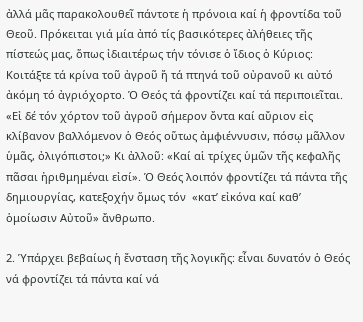ἀλλά μᾶς παρακολουθεῖ πάντοτε ἡ πρόνοια καί ἡ φροντίδα τοῦ Θεοῦ. Πρόκειται γιά μία ἀπό τίς βασικότερες ἀλήθειες τῆς πίστεώς μας, ὅπως ἰδιαιτέρως τήν τόνισε ὁ ἴδιος ὁ Κύριος: Κοιτάξτε τά κρίνα τοῦ ἀγροῦ ἤ τά πτηνά τοῦ οὐρανοῦ κι αὐτό ἀκόμη τό ἀγριόχορτο. Ὁ Θεός τά φροντίζει καί τά περιποιεῖται. «Εἰ δέ τόν χόρτον τοῦ ἀγροῦ σήμερον ὄντα καί αὔριον εἰς κλίβανον βαλλόμενον ὁ Θεός οὕτως ἀμφιέννυσιν, πόσῳ μᾶλλον ὑμᾶς, ὀλιγόπιστοι;» Κι ἀλλοῦ: «Καί αἱ τρίχες ὑμῶν τῆς κεφαλῆς πᾶσαι ἠριθμημέναι εἰσί». Ὁ Θεός λοιπόν φροντίζει τά πάντα τῆς δημιουργίας, κατεξοχήν ὅμως τόν  «κατ’ εἰκόνα καί καθ’ ὁμοίωσιν Αὐτοῦ» ἄνθρωπο.

2. Ὑπάρχει βεβαίως ἡ ἔνσταση τῆς λογικῆς: εἶναι δυνατόν ὁ Θεός νά φροντίζει τά πάντα καί νά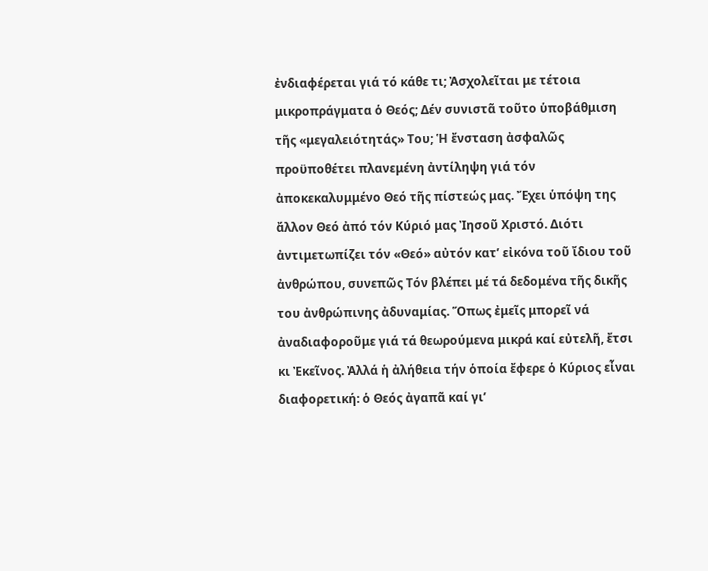ἐνδιαφέρεται γιά τό κάθε τι; Ἀσχολεῖται με τέτοια μικροπράγματα ὁ Θεός; Δέν συνιστᾶ τοῦτο ὑποβάθμιση τῆς «μεγαλειότητάς» Του; Ἡ ἔνσταση ἀσφαλῶς προϋποθέτει πλανεμένη ἀντίληψη γιά τόν ἀποκεκαλυμμένο Θεό τῆς πίστεώς μας. Ἔχει ὑπόψη της ἄλλον Θεό ἀπό τόν Κύριό μας Ἰησοῦ Χριστό. Διότι ἀντιμετωπίζει τόν «Θεό» αὐτόν κατ’ εἰκόνα τοῦ ἴδιου τοῦ ἀνθρώπου, συνεπῶς Τόν βλέπει μέ τά δεδομένα τῆς δικῆς του ἀνθρώπινης ἀδυναμίας. Ὅπως ἐμεῖς μπορεῖ νά ἀναδιαφοροῦμε γιά τά θεωρούμενα μικρά καί εὐτελῆ, ἔτσι κι Ἐκεῖνος. Ἀλλά ἡ ἀλήθεια τήν ὁποία ἔφερε ὁ Κύριος εἶναι διαφορετική: ὁ Θεός ἀγαπᾶ καί γι’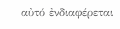αὐτό ἐνδιαφέρεται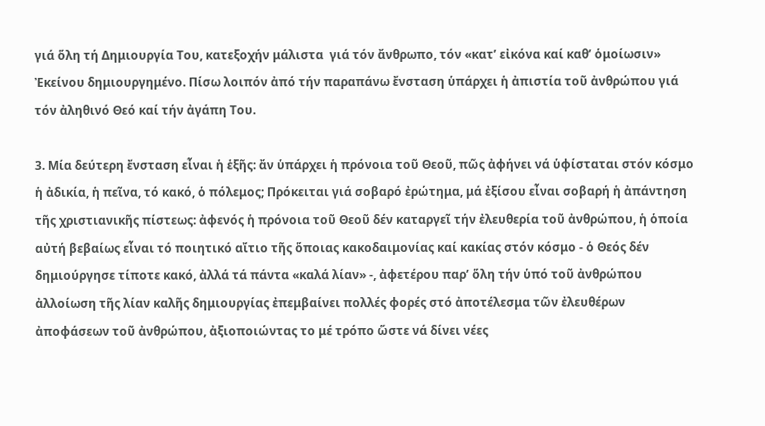γιά ὅλη τή Δημιουργία Του, κατεξοχήν μάλιστα  γιά τόν ἄνθρωπο, τόν «κατ’ εἰκόνα καί καθ’ ὁμοίωσιν» Ἐκείνου δημιουργημένο. Πίσω λοιπόν ἀπό τήν παραπάνω ἔνσταση ὑπάρχει ἡ ἀπιστία τοῦ ἀνθρώπου γιά τόν ἀληθινό Θεό καί τήν ἀγάπη Του.

3. Μία δεύτερη ἔνσταση εἶναι ἡ ἑξῆς: ἄν ὑπάρχει ἡ πρόνοια τοῦ Θεοῦ, πῶς ἀφήνει νά ὑφίσταται στόν κόσμο ἡ ἀδικία, ἡ πεῖνα, τό κακό, ὁ πόλεμος; Πρόκειται γιά σοβαρό ἐρώτημα, μά ἐξίσου εἶναι σοβαρή ἡ ἀπάντηση τῆς χριστιανικῆς πίστεως: ἀφενός ἡ πρόνοια τοῦ Θεοῦ δέν καταργεῖ τήν ἐλευθερία τοῦ ἀνθρώπου, ἡ ὁποία αὐτή βεβαίως εἶναι τό ποιητικό αἴτιο τῆς ὅποιας κακοδαιμονίας καί κακίας στόν κόσμο - ὁ Θεός δέν δημιούργησε τίποτε κακό, ἀλλά τά πάντα «καλά λίαν» -, ἀφετέρου παρ’ ὅλη τήν ὑπό τοῦ ἀνθρώπου ἀλλοίωση τῆς λίαν καλῆς δημιουργίας ἐπεμβαίνει πολλές φορές στό ἀποτέλεσμα τῶν ἐλευθέρων ἀποφάσεων τοῦ ἀνθρώπου, ἀξιοποιώντας το μέ τρόπο ὥστε νά δίνει νέες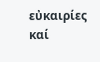εὐκαιρίες καί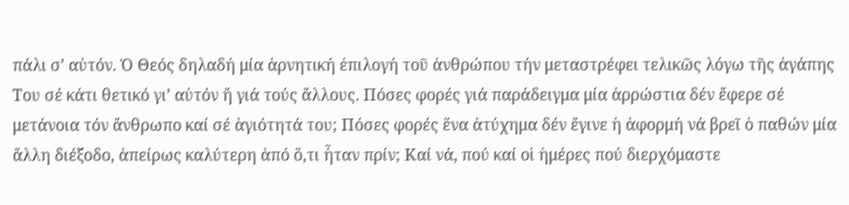πάλι σ’ αὐτόν. Ὁ Θεός δηλαδή μία ἀρνητική ἐπιλογή τοῦ ἀνθρώπου τήν μεταστρέφει τελικῶς λόγω τῆς ἀγάπης Του σέ κάτι θετικό γι’ αὐτόν ἤ γιά τούς ἄλλους. Πόσες φορές γιά παράδειγμα μία ἀρρώστια δέν ἔφερε σέ μετάνοια τόν ἄνθρωπο καί σέ ἁγιότητά του; Πόσες φορές ἕνα ἀτύχημα δέν ἔγινε ἡ ἀφορμή νά βρεῖ ὁ παθών μία ἄλλη διέξοδο, ἀπείρως καλύτερη ἀπό ὅ,τι ἦταν πρίν; Καί νά, πού καί οἱ ἡμέρες πού διερχόμαστε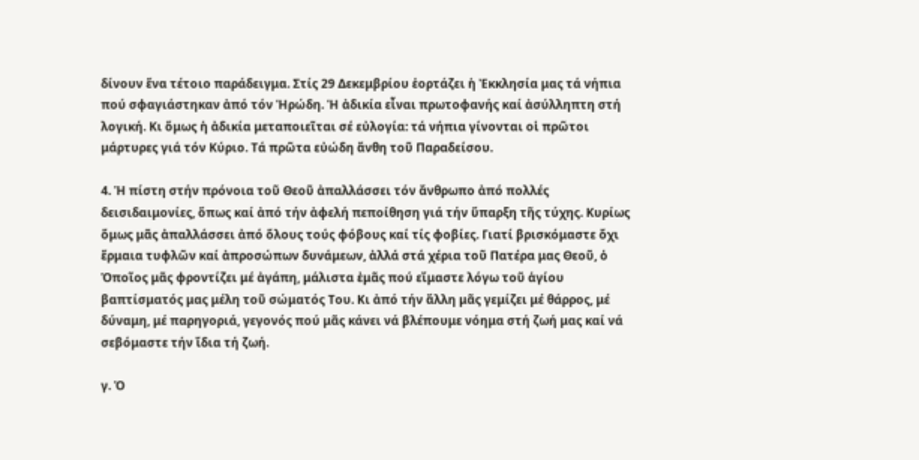δίνουν ἕνα τέτοιο παράδειγμα. Στίς 29 Δεκεμβρίου ἑορτάζει ἡ Ἐκκλησία μας τά νήπια πού σφαγιάστηκαν ἀπό τόν Ἡρώδη. Ἡ ἀδικία εἶναι πρωτοφανής καί ἀσύλληπτη στή λογική. Κι ὅμως ἡ ἀδικία μεταποιεῖται σέ εὐλογία: τά νήπια γίνονται οἱ πρῶτοι μάρτυρες γιά τόν Κύριο. Τά πρῶτα εὐώδη ἄνθη τοῦ Παραδείσου.

4. Ἡ πίστη στήν πρόνοια τοῦ Θεοῦ ἀπαλλάσσει τόν ἄνθρωπο ἀπό πολλές δεισιδαιμονίες, ὅπως καί ἀπό τήν ἀφελή πεποίθηση γιά τήν ὕπαρξη τῆς τύχης. Κυρίως ὅμως μᾶς ἀπαλλάσσει ἀπό ὅλους τούς φόβους καί τίς φοβίες. Γιατί βρισκόμαστε ὄχι ἕρμαια τυφλῶν καί ἀπροσώπων δυνάμεων, ἀλλά στά χέρια τοῦ Πατέρα μας Θεοῦ, ὁ Ὁποῖος μᾶς φροντίζει μέ ἀγάπη, μάλιστα ἐμᾶς πού εἴμαστε λόγω τοῦ ἁγίου βαπτίσματός μας μέλη τοῦ σώματός Του. Κι ἀπό τήν ἄλλη μᾶς γεμίζει μέ θάρρος, μέ δύναμη, μέ παρηγοριά, γεγονός πού μᾶς κάνει νά βλέπουμε νόημα στή ζωή μας καί νά σεβόμαστε τήν ἴδια τή ζωή.

γ. Ὁ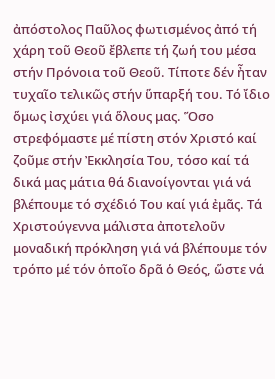ἀπόστολος Παῦλος φωτισμένος ἀπό τή χάρη τοῦ Θεοῦ ἔβλεπε τή ζωή του μέσα στήν Πρόνοια τοῦ Θεοῦ. Τίποτε δέν ἦταν τυχαῖο τελικῶς στήν ὕπαρξή του. Τό ἴδιο ὅμως ἰσχύει γιά ὅλους μας. Ὅσο στρεφόμαστε μέ πίστη στόν Χριστό καί ζοῦμε στήν Ἐκκλησία Του, τόσο καί τά δικά μας μάτια θά διανοίγονται γιά νά βλέπουμε τό σχέδιό Του καί γιά ἐμᾶς. Τά Χριστούγεννα μάλιστα ἀποτελοῦν μοναδική πρόκληση γιά νά βλέπουμε τόν τρόπο μέ τόν ὁποῖο δρᾶ ὁ Θεός, ὥστε νά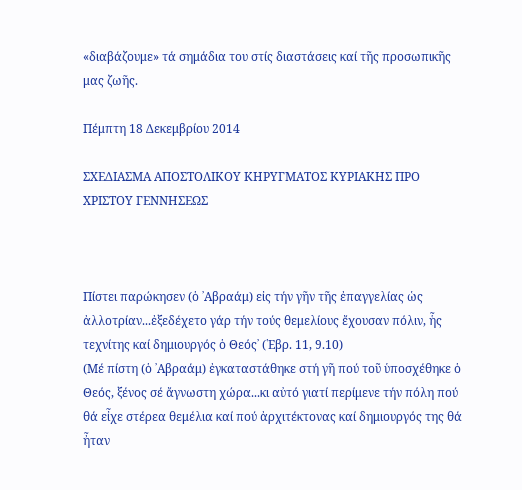«διαβάζουμε» τά σημάδια του στίς διαστάσεις καί τῆς προσωπικῆς μας ζωῆς.

Πέμπτη 18 Δεκεμβρίου 2014

ΣΧΕΔΙΑΣΜΑ ΑΠΟΣΤΟΛΙΚΟΥ ΚΗΡΥΓΜΑΤΟΣ ΚΥΡΙΑΚΗΣ ΠΡΟ ΧΡΙΣΤΟΥ ΓΕΝΝΗΣΕΩΣ



Πίστει παρώκησεν (ὁ ᾽Αβραάμ) εἰς τήν γῆν τῆς ἐπαγγελίας ὡς ἀλλοτρίαν...ἐξεδέχετο γάρ τήν τούς θεμελίους ἔχουσαν πόλιν, ἧς τεχνίτης καί δημιουργός ὁ Θεός᾽ (῾Εβρ. 11, 9.10)
(Μέ πίστη (ὁ ᾽Αβραάμ) ἐγκαταστάθηκε στή γῆ πού τοῦ ὑποσχέθηκε ὁ Θεός, ξένος σέ ἄγνωστη χώρα...κι αὐτό γιατί περίμενε τήν πόλη πού θά εἶχε στέρεα θεμέλια καί πού ἀρχιτέκτονας καί δημιουργός της θά ἦταν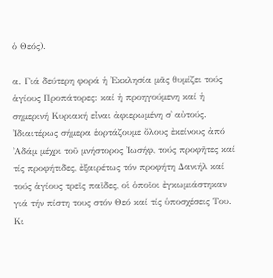ὁ Θεός).

α. Γιά δεύτερη φορά ἡ ᾽Εκκλησία μᾶς θυμίζει τούς ἁγίους Προπάτορες: καί ἡ προηγούμενη καί ἡ σημερινή Κυριακή εἶναι ἀφιερωμένη σ᾽ αὐτούς. ᾽Ιδιαιτέρως σήμερα ἑορτάζουμε ὄλους ἐκείνους ἀπό ᾽Αδάμ μέχρι τοῦ μνήστορος ᾽Ιωσήφ, τούς προφῆτες καί τίς προφήτιδες, ἐξαιρέτως τόν προφήτη Δανιήλ καί τούς ἁγίους τρεῖς παῖδες, οἱ ὁποῖοι ἐγκωμιάστηκαν γιά τήν πίστη τους στόν Θεό καί τίς ὑποσχέσεις Του. Κι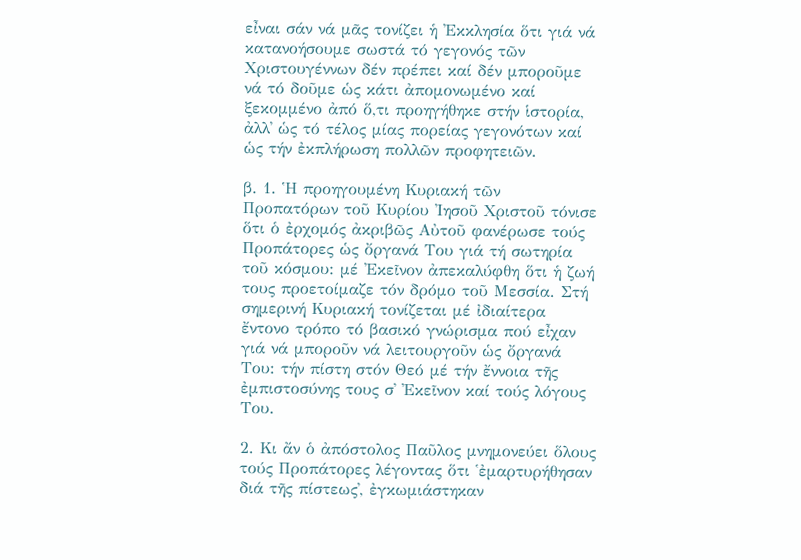εἶναι σάν νά μᾶς τονίζει ἡ ᾽Εκκλησία ὅτι γιά νά κατανοήσουμε σωστά τό γεγονός τῶν Χριστουγέννων δέν πρέπει καί δέν μποροῦμε νά τό δοῦμε ὡς κάτι ἀπομονωμένο καί ξεκομμένο ἀπό ὅ,τι προηγήθηκε στήν ἱστορία, ἀλλ᾽ ὡς τό τέλος μίας πορείας γεγονότων καί ὡς τήν ἐκπλήρωση πολλῶν προφητειῶν.

β. 1. Ἡ προηγουμένη Κυριακή τῶν Προπατόρων τοῦ Κυρίου ᾽Ιησοῦ Χριστοῦ τόνισε ὅτι ὁ ἐρχομός ἀκριβῶς Αὐτοῦ φανέρωσε τούς Προπάτορες ὡς ὄργανά Του γιά τή σωτηρία τοῦ κόσμου: μέ ᾽Εκεῖνον ἀπεκαλύφθη ὅτι ἡ ζωή τους προετοίμαζε τόν δρόμο τοῦ Μεσσία. Στή σημερινή Κυριακή τονίζεται μέ ἰδιαίτερα ἔντονο τρόπο τό βασικό γνώρισμα πού εἶχαν γιά νά μποροῦν νά λειτουργοῦν ὡς ὄργανά Του: τήν πίστη στόν Θεό μέ τήν ἔννοια τῆς ἐμπιστοσύνης τους σ᾽ ᾽Εκεῖνον καί τούς λόγους Του.

2. Κι ἄν ὁ ἀπόστολος Παῦλος μνημονεύει ὅλους τούς Προπάτορες λέγοντας ὅτι ῾ἐμαρτυρήθησαν διά τῆς πίστεως᾽, ἐγκωμιάστηκαν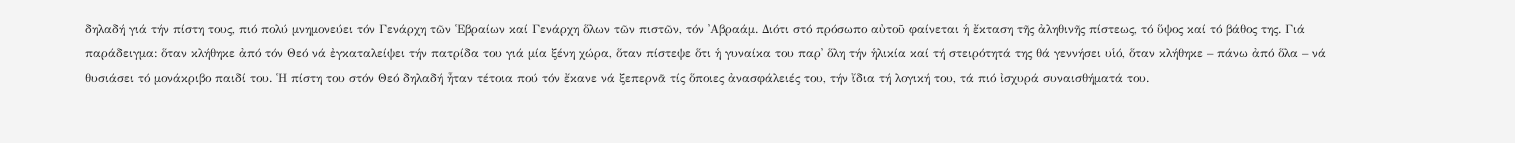δηλαδή γιά τήν πίστη τους, πιό πολύ μνημονεύει τόν Γενάρχη τῶν ῾Εβραίων καί Γενάρχη ὅλων τῶν πιστῶν, τόν ᾽Αβραάμ. Διότι στό πρόσωπο αὐτοῦ φαίνεται ἡ ἔκταση τῆς ἀληθινῆς πίστεως, τό ὕψος καί τό βάθος της. Γιά παράδειγμα: ὅταν κλήθηκε ἀπό τόν Θεό νά ἐγκαταλείψει τήν πατρίδα του γιά μία ξένη χώρα, ὅταν πίστεψε ὅτι ἡ γυναίκα του παρ᾽ ὅλη τήν ἡλικία καί τή στειρότητά της θά γεννήσει υἱό, ὅταν κλήθηκε – πάνω ἀπό ὅλα – νά θυσιάσει τό μονάκριβο παιδί του. ῾Η πίστη του στόν Θεό δηλαδή ἦταν τέτοια πού τόν ἔκανε νά ξεπερνᾶ τίς ὅποιες ἀνασφάλειές του, τήν ἴδια τή λογική του, τά πιό ἰσχυρά συναισθήματά του.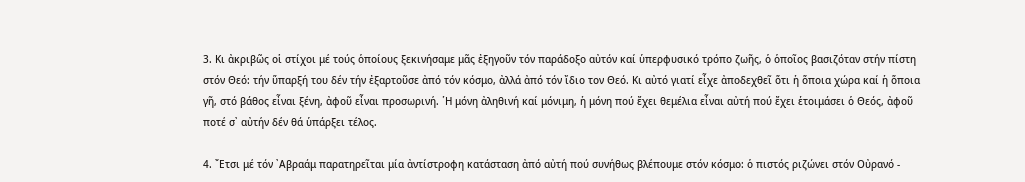3. Κι ἀκριβῶς οἱ στίχοι μέ τούς ὁποίους ξεκινήσαμε μᾶς ἐξηγοῦν τόν παράδοξο αὐτόν καί ὑπερφυσικό τρόπο ζωῆς, ὁ ὁποῖος βασιζόταν στήν πίστη στόν Θεό: τήν ὕπαρξή του δέν τήν ἐξαρτοῦσε ἀπό τόν κόσμο, ἀλλά ἀπό τόν ἴδιο τον Θεό. Κι αὐτό γιατί εἶχε ἀποδεχθεῖ ὅτι ἡ ὅποια χώρα καί ἡ ὅποια γῆ, στό βάθος εἶναι ξένη, ἀφοῦ εἶναι προσωρινή. ῾Η μόνη ἀληθινή καί μόνιμη, ἡ μόνη πού ἔχει θεμέλια εἶναι αὐτή πού ἔχει ἑτοιμάσει ὁ Θεός, ἀφοῦ ποτέ σ᾽ αὐτήν δέν θά ὑπάρξει τέλος.

4. ῎Ετσι μέ τόν ᾽Αβραάμ παρατηρεῖται μία ἀντίστροφη κατάσταση ἀπό αὐτή πού συνήθως βλέπουμε στόν κόσμο: ὁ πιστός ριζώνει στόν Οὐρανό -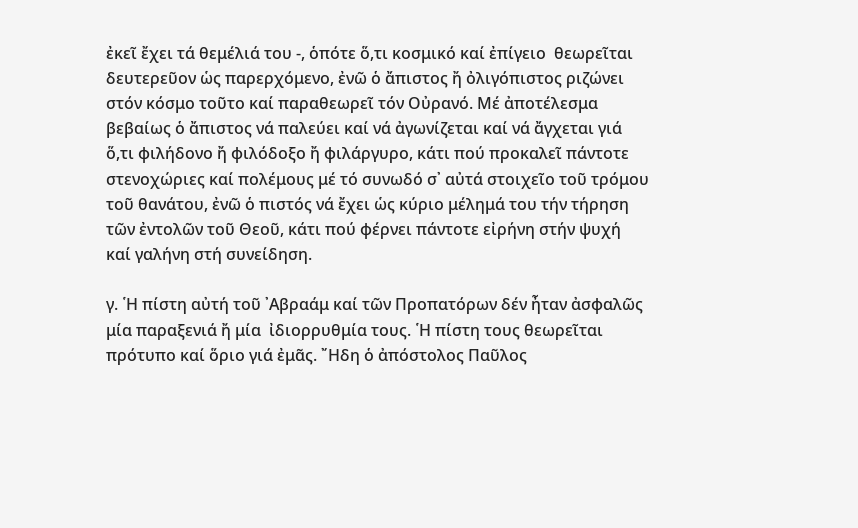ἐκεῖ ἔχει τά θεμέλιά του -, ὁπότε ὅ,τι κοσμικό καί ἐπίγειο  θεωρεῖται δευτερεῦον ὡς παρερχόμενο, ἐνῶ ὁ ἄπιστος ἤ ὀλιγόπιστος ριζώνει στόν κόσμο τοῦτο καί παραθεωρεῖ τόν Οὐρανό. Μέ ἀποτέλεσμα βεβαίως ὁ ἄπιστος νά παλεύει καί νά ἀγωνίζεται καί νά ἄγχεται γιά ὅ,τι φιλήδονο ἤ φιλόδοξο ἤ φιλάργυρο, κάτι πού προκαλεῖ πάντοτε στενοχώριες καί πολέμους μέ τό συνωδό σ᾽ αὐτά στοιχεῖο τοῦ τρόμου τοῦ θανάτου, ἐνῶ ὁ πιστός νά ἔχει ὡς κύριο μέλημά του τήν τήρηση τῶν ἐντολῶν τοῦ Θεοῦ, κάτι πού φέρνει πάντοτε εἰρήνη στήν ψυχή καί γαλήνη στή συνείδηση.

γ. ῾Η πίστη αὐτή τοῦ ᾽Αβραάμ καί τῶν Προπατόρων δέν ἦταν ἀσφαλῶς μία παραξενιά ἤ μία  ἰδιορρυθμία τους. ῾Η πίστη τους θεωρεῖται πρότυπο καί ὅριο γιά ἐμᾶς. ῎Ηδη ὁ ἀπόστολος Παῦλος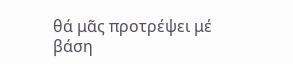θά μᾶς προτρέψει μέ βάση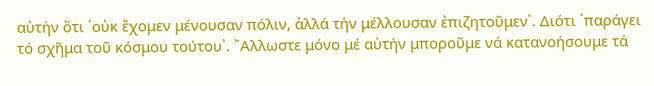αὐτήν ὅτι ῾οὐκ ἔχομεν μένουσαν πόλιν, ἀλλά τήν μέλλουσαν ἐπιζητοῦμεν᾽. Διότι ῾παράγει τό σχῆμα τοῦ κόσμου τούτου᾽. ῎Αλλωστε μόνο μέ αὐτήν μποροῦμε νά κατανοήσουμε τά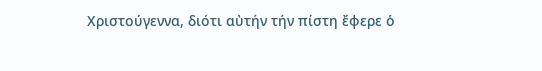Χριστούγεννα, διότι αὐτήν τήν πίστη ἔφερε ὁ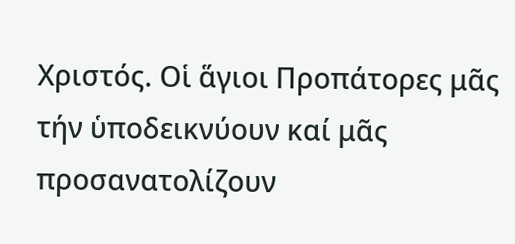Χριστός. Οἱ ἅγιοι Προπάτορες μᾶς τήν ὑποδεικνύουν καί μᾶς προσανατολίζουν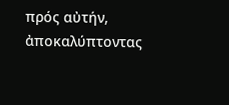πρός αὐτήν, ἀποκαλύπτοντας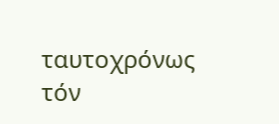ταυτοχρόνως τόν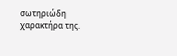σωτηριώδη χαρακτήρα της.